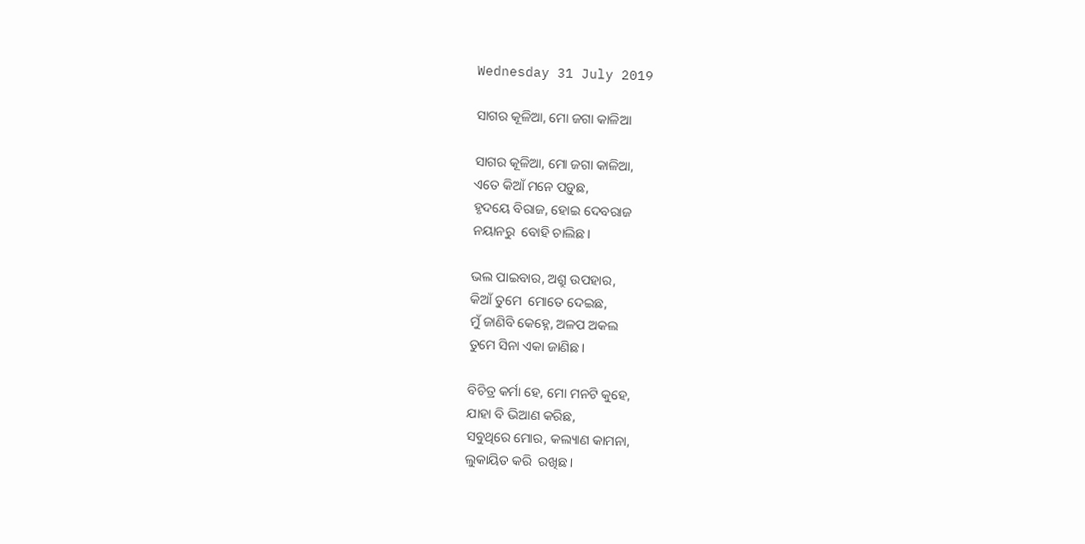Wednesday 31 July 2019

ସାଗର କୂଳିଆ, ମୋ ଜଗା କାଳିଆ

ସାଗର କୂଳିଆ, ମୋ ଜଗା କାଳିଆ,
ଏତେ କିଆଁ ମନେ ପଡ଼ୁଛ,
ହୃଦୟେ ବିରାଜ, ହୋଇ ଦେବରାଜ
ନୟାନରୁ  ବୋହି ଚାଲିଛ।

ଭଲ ପାଇବାର, ଅଶ୍ରୁ ଉପହାର,
କିଆଁ ତୁମେ  ମୋତେ ଦେଇଛ,
ମୁଁ ଜାଣିବି କେହ୍ନେ, ଅଳପ ଅକଲ
ତୁମେ ସିନା ଏକା ଜାଣିଛ।

ବିଚିତ୍ର କର୍ମା ହେ, ମୋ ମନଟି କୁହେ,
ଯାହା ବି ଭିଆଣ କରିଛ,
ସବୁଥିରେ ମୋର, କଲ୍ୟାଣ କାମନା,
ଲୁକାୟିତ କରି  ରଖିଛ ।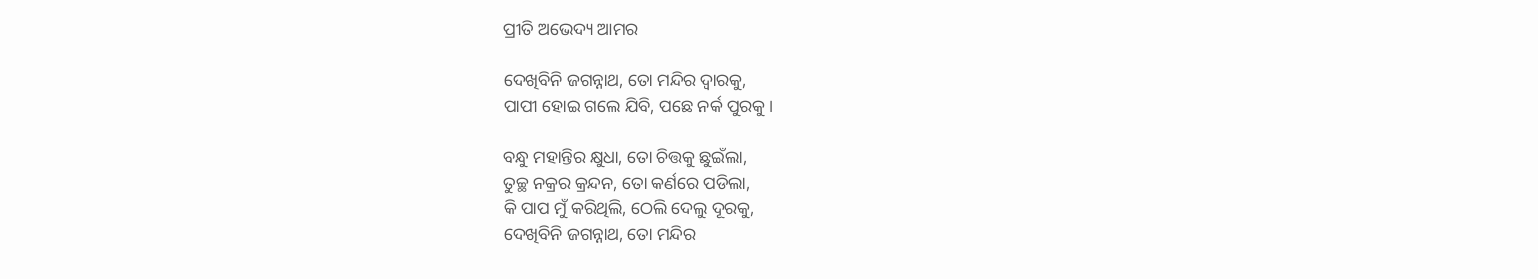ପ୍ରୀତି ଅଭେଦ୍ୟ ଆମର

ଦେଖିବିନି ଜଗନ୍ନାଥ, ତୋ ମନ୍ଦିର ଦ୍ଵାରକୁ,
ପାପୀ ହୋଇ ଗଲେ ଯିବି, ପଛେ ନର୍କ ପୁରକୁ।

ବନ୍ଧୁ ମହାନ୍ତିର କ୍ଷୁଧା, ତୋ ଚିତ୍ତକୁ ଛୁଇଁଲା,
ତୁଚ୍ଛ ନକ୍ରର କ୍ରନ୍ଦନ, ତୋ କର୍ଣରେ ପଡିଲା,
କି ପାପ ମୁଁ କରିଥିଲି, ଠେଲି ଦେଲୁ ଦୂରକୁ,
ଦେଖିବିନି ଜଗନ୍ନାଥ, ତୋ ମନ୍ଦିର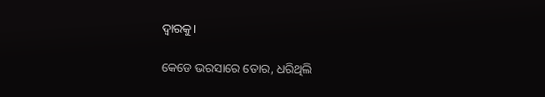ଦ୍ଵାରକୁ।

କେଡେ ଭରସାରେ ତୋର, ଧରିଥିଲି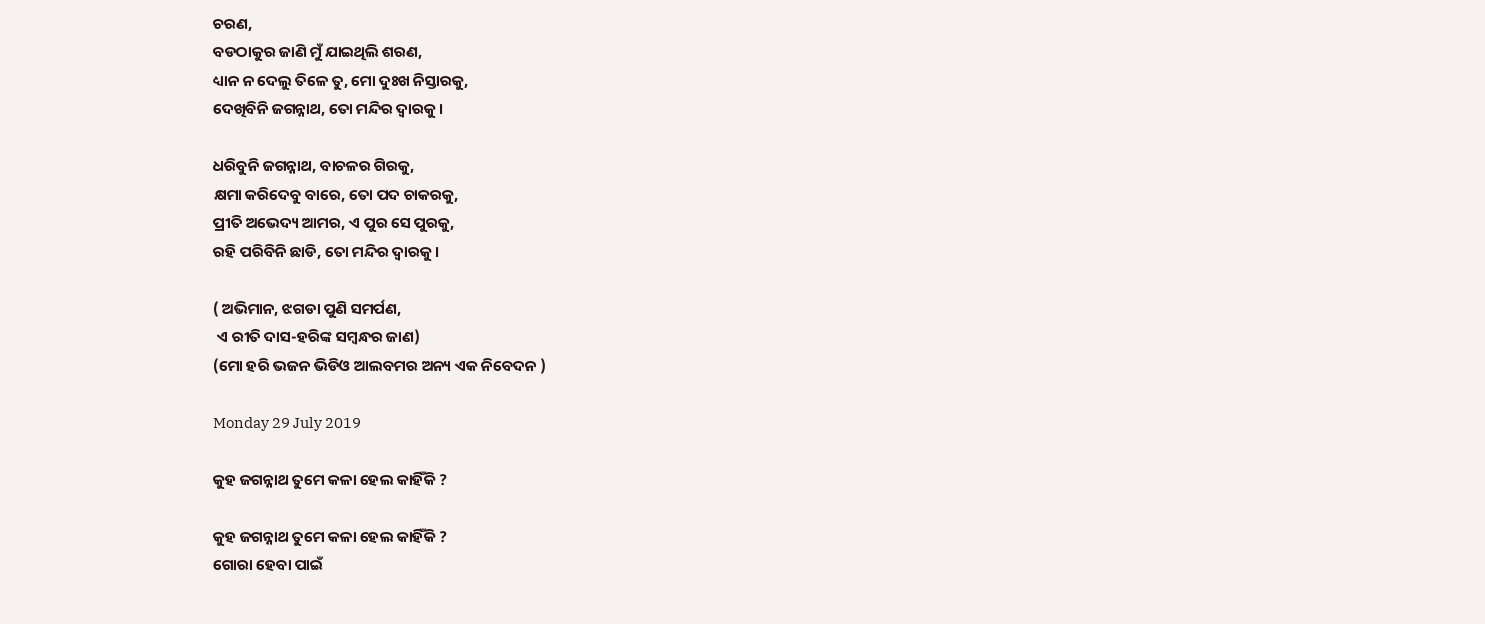ଚରଣ,
ବଡଠାକୁର ଜାଣି ମୁଁ ଯାଇଥିଲି ଶରଣ,
ଧ୍ୟାନ ନ ଦେଲୁ ତିଳେ ତୁ, ମୋ ଦୁଃଖ ନିସ୍ତାରକୁ,
ଦେଖିବିନି ଜଗନ୍ନାଥ, ତୋ ମନ୍ଦିର ଦ୍ଵାରକୁ।

ଧରିବୁନି ଜଗନ୍ନାଥ, ବାଚଳର ଗିରକୁ,
କ୍ଷମା କରିଦେବୁ ବାରେ, ତୋ ପଦ ଚାକରକୁ,
ପ୍ରୀତି ଅଭେଦ୍ୟ ଆମର, ଏ ପୁର ସେ ପୁରକୁ,
ରହି ପରିବିନି ଛାଡି, ତୋ ମନ୍ଦିର ଦ୍ଵାରକୁ।

( ଅଭିମାନ, ଝଗଡା ପୁଣି ସମର୍ପଣ,
 ଏ ରୀତି ଦାସ-ହରିଙ୍କ ସମ୍ବନ୍ଧର ଜାଣ)
(ମୋ ହରି ଭଜନ ଭିଡିଓ ଆଲବମର ଅନ୍ୟ ଏକ ନିବେଦନ )

Monday 29 July 2019

କୁହ ଜଗନ୍ନାଥ ତୁମେ କଳା ହେଲ କାହିଁକି ?

କୁହ ଜଗନ୍ନାଥ ତୁମେ କଳା ହେଲ କାହିଁକି ?
ଗୋରା ହେବା ପାଇଁ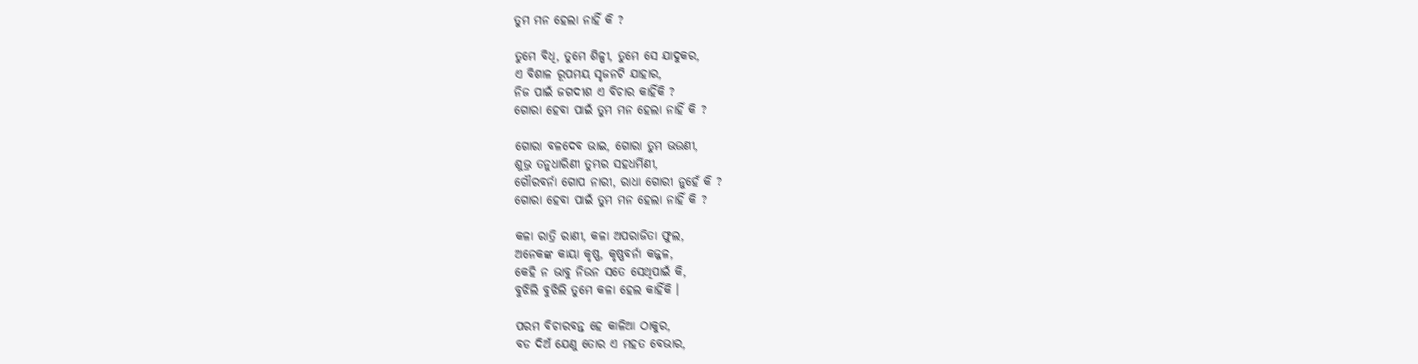ତୁମ ମନ ହେଲା ନାହିଁ କି ?

ତୁମେ ବିଧି, ତୁମେ ଶିଳ୍ପୀ, ତୁମେ ସେ ଯାଦୁକର,
ଏ ବିଶାଳ ରୂପମୟ ସୃଜନଟି ଯାହାର,
ନିଜ ପାଇଁ ଜଗଦୀଶ ଏ ବିଚାର କାହିଁକି ?
ଗୋରା ହେବା ପାଇଁ ତୁମ ମନ ହେଲା ନାହିଁ କି ?

ଗୋରା ବଳଦେବ ଭାଇ, ଗୋରା ତୁମ ଭଉଣୀ,
ଶୁଭ୍ର ତନୁଧାରିଣୀ ତୁମ୍ଭର ସହଧର୍ମିଣୀ,
ଗୌରବର୍ନା ଗୋପ ନାରୀ, ରାଧା ଗୋରୀ ନୁହେଁ କି ?
ଗୋରା ହେବା ପାଇଁ ତୁମ ମନ ହେଲା ନାହିଁ କି ?

କଳା ରାତ୍ରି ରାଣୀ, କଳା ଅପରାଜିତା ଫୁଲ,
ଅନେକଙ୍କ କାୟା କୃଷ୍ଣ, କୃଷ୍ଣବର୍ନା କଜ୍ଜଳ,
କେହି ନ ଭାବୁ ନିଉନ ସତେ ସେଥିପାଇଁ କି,
ବୁଝିଲି ବୁଝିଲି ତୁମେ କଳା ହେଲ କାହିଁକି ।

ପରମ ବିଚାରବନ୍ତ ହେ କାଳିଆ ଠାକୁର,
ବଡ ଦିଅଁ ଯେଣୁ ତୋର ଏ ମହତ ବେଭାର,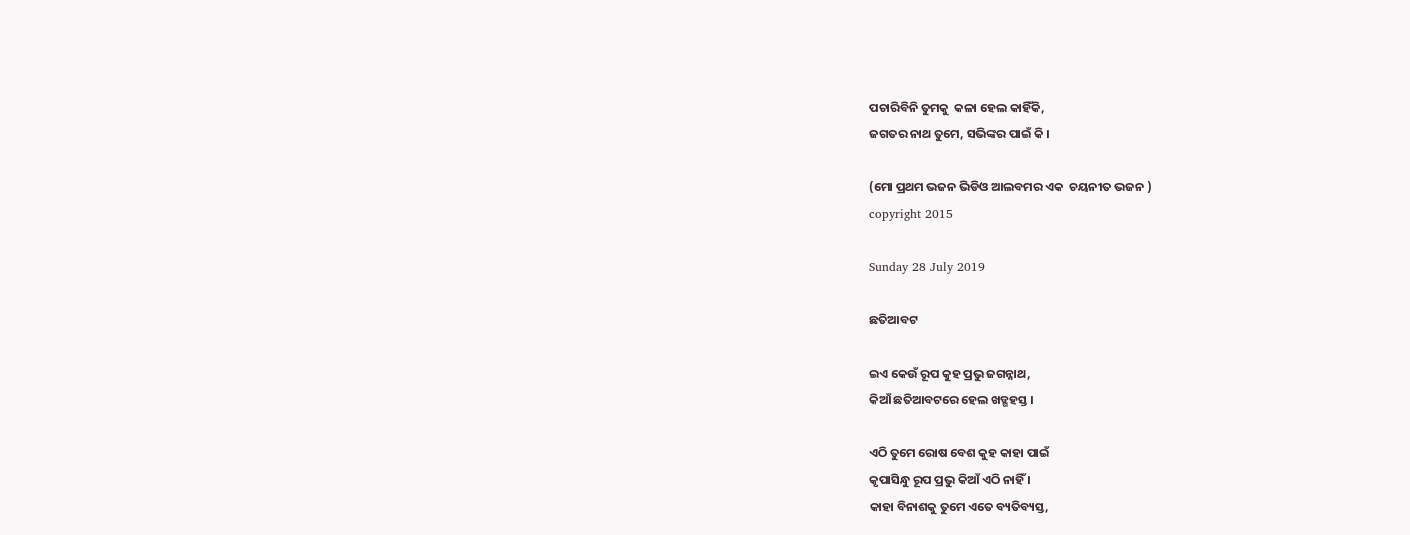ପଚାରିବିନି ତୁମକୁ  କଳା ହେଲ କାହିଁକି,
ଜଗତର ନାଥ ତୁମେ, ସଭିଙ୍କର ପାଇଁ କି ।

(ମୋ ପ୍ରଥମ ଭଜନ ଭିଡିଓ ଆଲବମର ଏକ  ଚୟନୀତ ଭଜନ )
copyright 2015

Sunday 28 July 2019

ଛତିଆବଟ

ଇଏ କେଉଁ ରୂପ କୁହ ପ୍ରଭୁ ଜଗନ୍ନାଥ,
କିଆଁ ଛତିଆବଟରେ ହେଲ ଖଡ୍ଗହସ୍ତ ।

ଏଠି ତୁମେ ରୋଷ ବେଶ କୁହ କାହା ପାଇଁ
କୃପାସିନ୍ଧୁ ରୂପ ପ୍ରଭୁ କିଆଁ ଏଠି ନାହିଁ ।
କାହା ବିନାଶକୁ ତୁମେ ଏତେ ବ୍ୟତିବ୍ୟସ୍ତ,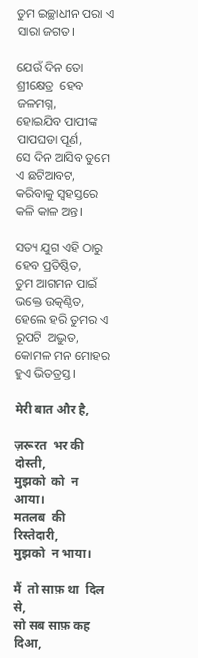ତୁମ ଇଚ୍ଛାଧୀନ ପରା ଏ ସାରା ଜଗତ।

ଯେଉଁ ଦିନ ତୋ ଶ୍ରୀକ୍ଷେତ୍ର  ହେବ ଜଳମଗ୍ନ,
ହୋଇଯିବ ପାପୀଙ୍କ ପାପଘଡା ପୂର୍ଣ,
ସେ ଦିନ ଆସିବ ତୁମେ ଏ ଛଟିଆବଟ,
କରିବାକୁ ସ୍ଵହସ୍ତରେ କଳି କାଳ ଅନ୍ତ।

ସତ୍ୟ ଯୁଗ ଏହି ଠାରୁ ହେବ ପ୍ରତିଷ୍ଠିତ,
ତୁମ ଆଗମନ ପାଇଁ ଭକ୍ତେ ଉତ୍କଣ୍ଠିତ,
ହେଲେ ହରି ତୁମର ଏ ରୂପଟି  ଅଦ୍ଭୁତ,
କୋମଳ ମନ ମୋହର ହୁଏ ଭିତତ୍ରସ୍ତ।

मेरी बात और है,

ज़रूरत  भर की दोस्ती,
मुझको  को  न आया।
मतलब  की रिस्तेदारी,
मुझको  न भाया।

मैं  तो साफ़ था  दिल से,
सो सब साफ़ कह दिआ,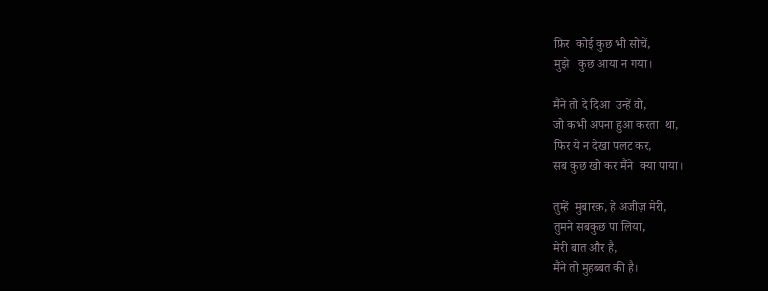फ़िर  कोई कुछ भी सोचें,
मुझे   कुछ आया न गया।

मैंने तो दे दिआ  उन्हें वो,
जो कभी अपना हुआ करता  था,
फिर ये न देखा पलट कर,
सब कुछ खो कर मैंने  क्या पाया।

तुम्हें  मुबारक़, हे अजीज़ मेरी,
तुमने सबकुछ पा लिया,
मेरी बात और है,
मैंने तो मुहब्बत की है।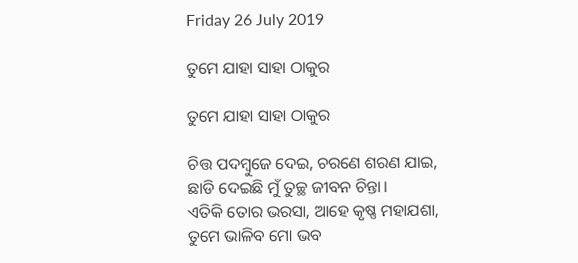Friday 26 July 2019

ତୁମେ ଯାହା ସାହା ଠାକୁର

ତୁମେ ଯାହା ସାହା ଠାକୁର

ଚିତ୍ତ ପଦମ୍ବୁଜେ ଦେଇ, ଚରଣେ ଶରଣ ଯାଇ,
ଛାଡି ଦେଇଛି ମୁଁ ତୁଚ୍ଛ ଜୀବନ ଚିନ୍ତା।
ଏତିକି ତୋର ଭରସା, ଆହେ କୃଷ୍ଣ ମହାଯଶା,
ତୁମେ ଭାଳିବ ମୋ ଭବ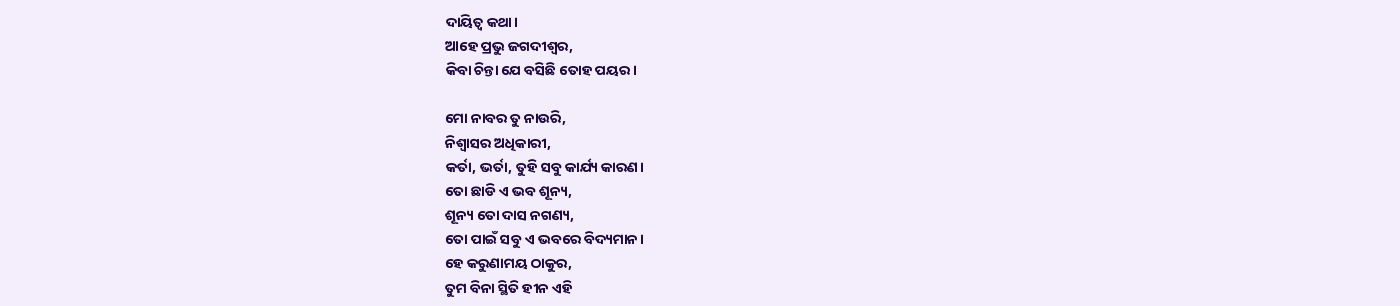ଦାୟିତ୍ଵ କଥା।
ଆହେ ପ୍ରଭୁ ଜଗଦୀଶ୍ଵର,
କିବା ଚିନ୍ତା ଯେ ବସିଛି ତୋହ ପୟର।

ମୋ ନାବର ତୁ ନାଉରି,
ନିଶ୍ବାସର ଅଧିକାରୀ,
କର୍ତା, ଭର୍ତା, ତୁହି ସବୁ କାର୍ଯ୍ୟ କାରଣ।
ତୋ ଛାଡି ଏ ଭବ ଶୂନ୍ୟ,
ଶୂନ୍ୟ ତୋ ଦାସ ନଗଣ୍ୟ,
ତୋ ପାଇଁ ସବୁ ଏ ଭବରେ ବିଦ୍ୟମାନ।
ହେ କରୁଣାମୟ ଠାକୁର,
ତୁମ ବିନା ସ୍ଥିତି ହୀନ ଏହି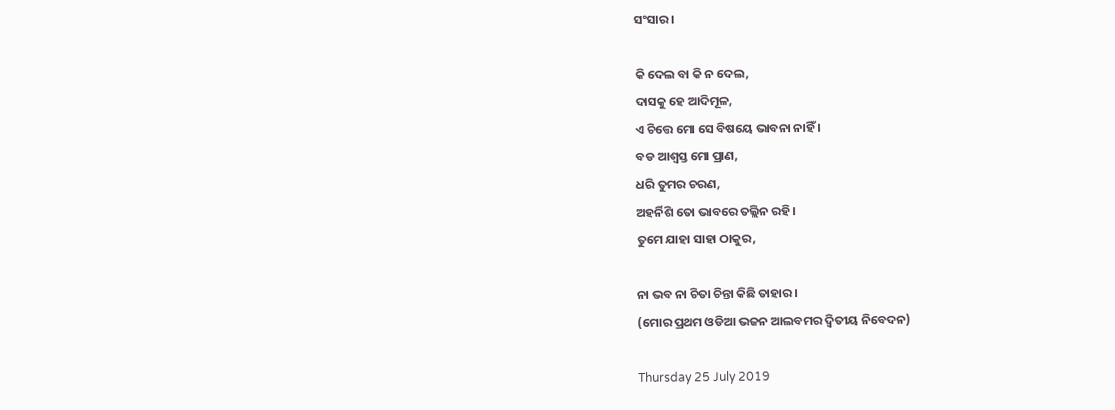ସଂସାର।

କି ଦେଲ ବା କି ନ ଦେଲ,
ଦାସକୁ ହେ ଆଦିମୂଳ,
ଏ ଚିତ୍ତେ ମୋ ସେ ବିଷୟେ ଭାବନା ନାହିଁ ।
ବଡ ଆଶ୍ଵସ୍ତ ମୋ ପ୍ରାଣ,
ଧରି ତୁମର ଚରଣ,
ଅହର୍ନିଶି ତୋ ଭାବରେ ତଲ୍ଲିନ ରହି।
ତୁମେ ଯାହା ସାହା ଠାକୁର,

ନା ଭବ ନା ଚିତା ଚିନ୍ତା କିଛି ତାହାର ।
(ମୋର ପ୍ରଥମ ଓଡିଆ ଭଜନ ଆଲବମର ଦ୍ଵିତୀୟ ନିବେଦନ)

Thursday 25 July 2019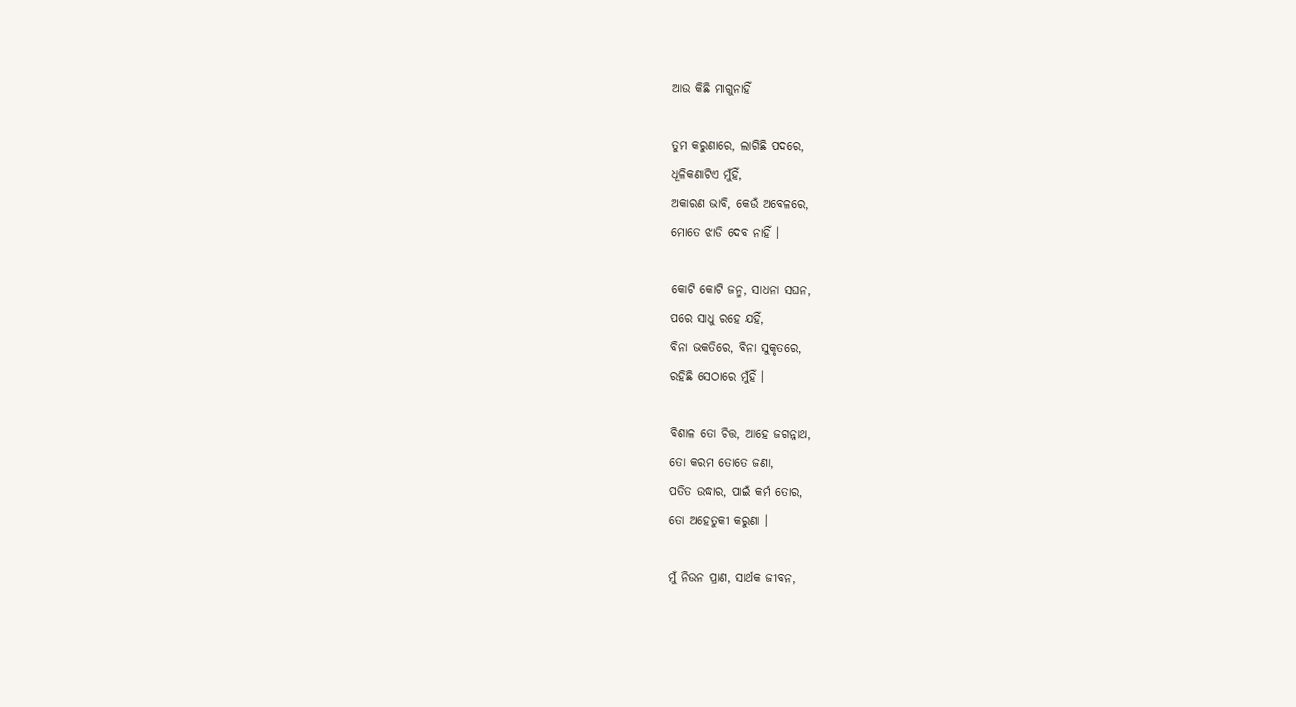ଆଉ କିଛି ମାଗୁନାହିଁ

ତୁମ କରୁଣାରେ, ଲାଗିଛି ପଦରେ,
ଧୂଳିକଣାଟିଏ ମୁଁହିଁ,
ଅକାରଣ ଭାବି, କେଉଁ ଅବେଳରେ,
ମୋତେ ଝାଡି ଦେବ ନାହିଁ ।

କୋଟି କୋଟି ଜନ୍ମ, ସାଧନା ସଘନ,
ପରେ ସାଧୁ ରହେ ଯହିଁ,
ବିନା ଭକତିରେ, ବିନା ସୁକୃତରେ,
ରହିଛି ସେଠାରେ ମୁଁହିଁ ।

ବିଶାଳ ତୋ ଚିତ୍ତ, ଆହେ ଜଗନ୍ନାଥ,
ତୋ କରମ ତୋତେ ଜଣା,
ପତିତ ଉଦ୍ଧାର, ପାଇଁ କର୍ମ ତୋର,
ତୋ ଅହେତୁକୀ କରୁଣା ।

ମୁଁ ନିଉନ ପ୍ରାଣ, ସାର୍ଥକ ଜୀବନ,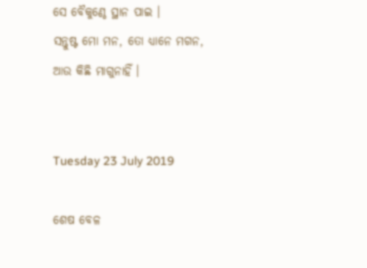ସେ ବୈକୁଣ୍ଠେ ସ୍ଥାନ ପାଇ ।
ସନ୍ତୁଷ୍ଟ ମୋ ମନ, ତୋ ଧ୍ୟାନେ ମଗନ,
ଆଉ କିଛି ମାଗୁନାହିଁ ।


Tuesday 23 July 2019

ଶେଷ ବେଳ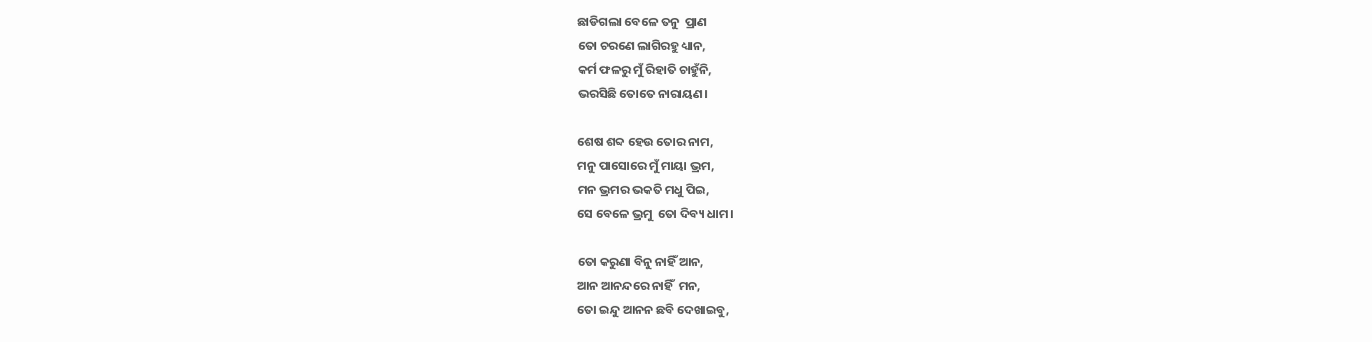ଛାଡିଗଲା ବେଳେ ତନୁ  ପ୍ରାଣ
ତୋ ଚରଣେ ଲାଗିରହୁ ଧ୍ୟାନ,
କର୍ମ ଫଳରୁ ମୁଁ ରିହାତି ଚାହୁଁନି,
ଭରସିଛି ତୋତେ ନାରାୟଣ।

ଶେଷ ଶବ୍ଦ ହେଉ ତୋର ନାମ,
ମନୁ ପାସୋରେ ମୁଁ ମାୟା ଭ୍ରମ,
ମନ ଭ୍ରମର ଭକତି ମଧୁ ପିଇ,
ସେ ବେଳେ ଭ୍ରମୁ  ତୋ ଦିବ୍ୟ ଧାମ।

ତୋ କରୁଣା ବିନୁ ନାହିଁ ଆନ,
ଆନ ଆନନ୍ଦରେ ନାହିଁ  ମନ,
ତୋ ଇନ୍ଦୁ ଆନନ ଛବି ଦେଖାଇବୁ,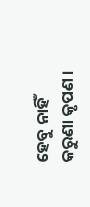ହେବୁ ନାହିଁ  କରୁଣା କୃପଣ ।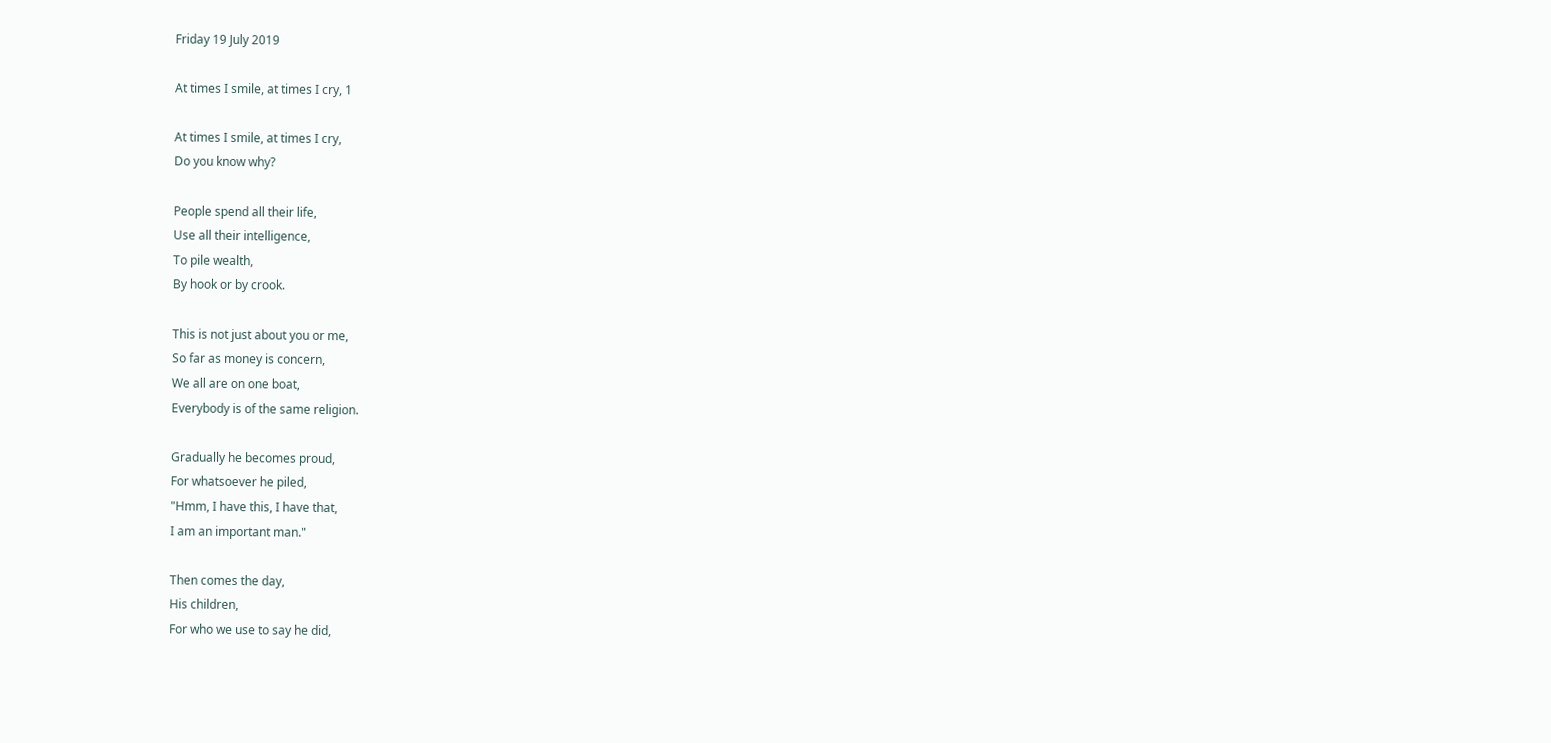Friday 19 July 2019

At times I smile, at times I cry, 1

At times I smile, at times I cry,
Do you know why?

People spend all their life,
Use all their intelligence,
To pile wealth,
By hook or by crook.

This is not just about you or me,
So far as money is concern,
We all are on one boat,
Everybody is of the same religion.

Gradually he becomes proud,
For whatsoever he piled,
"Hmm, I have this, I have that,
I am an important man."

Then comes the day,
His children,
For who we use to say he did,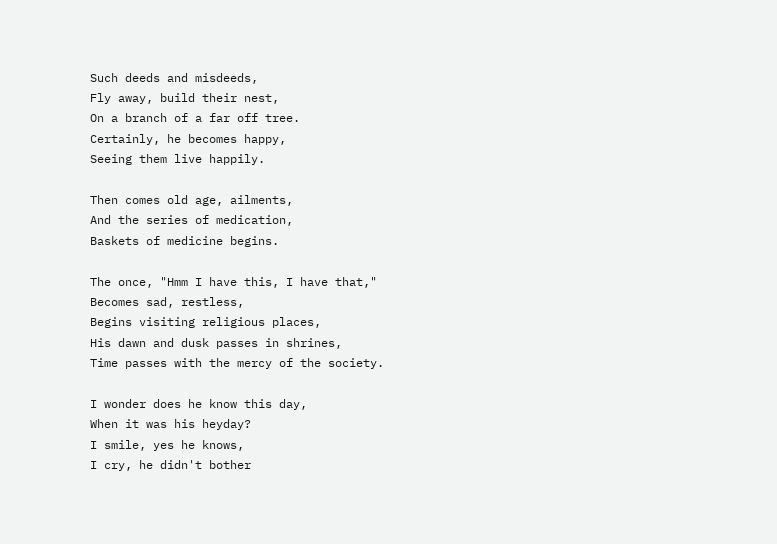Such deeds and misdeeds,
Fly away, build their nest,
On a branch of a far off tree.
Certainly, he becomes happy,
Seeing them live happily.

Then comes old age, ailments,
And the series of medication,
Baskets of medicine begins.

The once, "Hmm I have this, I have that,"
Becomes sad, restless,
Begins visiting religious places,
His dawn and dusk passes in shrines,
Time passes with the mercy of the society.

I wonder does he know this day,
When it was his heyday?
I smile, yes he knows,
I cry, he didn't bother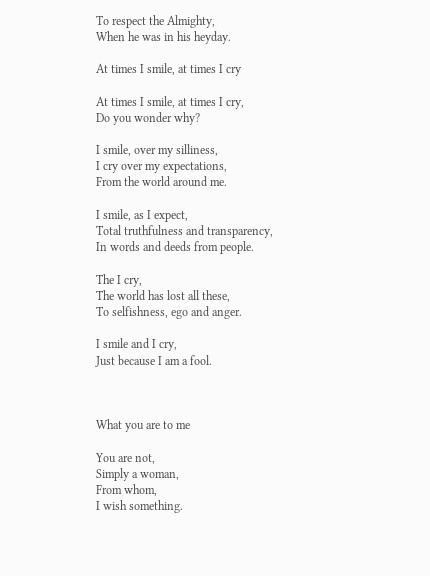To respect the Almighty,
When he was in his heyday.

At times I smile, at times I cry

At times I smile, at times I cry,
Do you wonder why?

I smile, over my silliness,
I cry over my expectations,
From the world around me.

I smile, as I expect,
Total truthfulness and transparency,
In words and deeds from people.

The I cry,
The world has lost all these,
To selfishness, ego and anger.

I smile and I cry,
Just because I am a fool.



What you are to me

You are not,
Simply a woman,
From whom,
I wish something.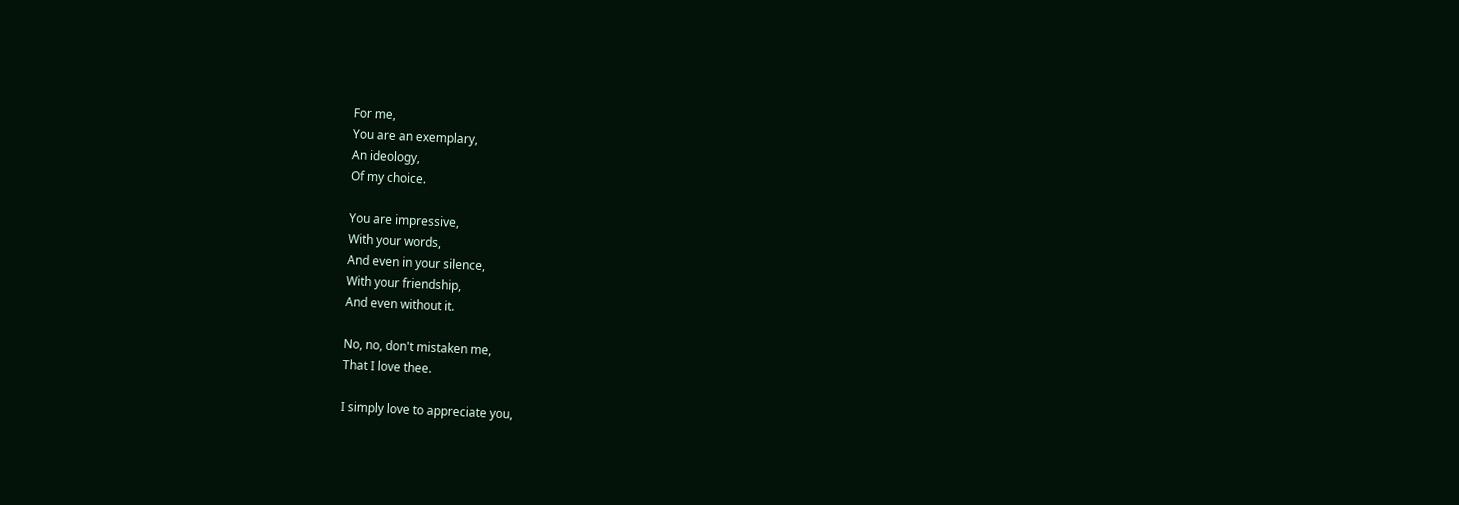For me,
You are an exemplary,
An ideology,
Of my choice.

You are impressive,
With your words,
And even in your silence,
With your friendship,
And even without it.

No, no, don't mistaken me,
That I love thee.

I simply love to appreciate you,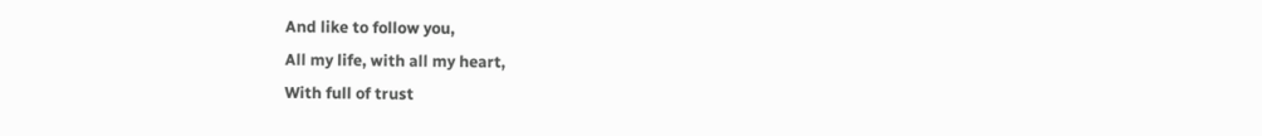And like to follow you,
All my life, with all my heart,
With full of trust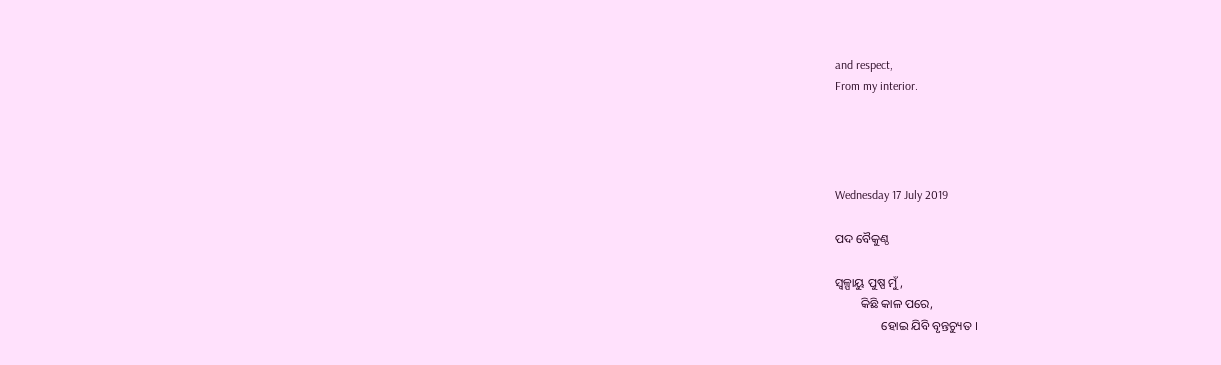and respect,
From my interior.




Wednesday 17 July 2019

ପଦ ବୈକୁଣ୍ଠ

ସ୍ଵଳ୍ପାୟୁ ପୁଷ୍ପ ମୁଁ,
        କିଛି କାଳ ପରେ,
               ହୋଇ ଯିବି ବୃନ୍ତଚ୍ୟୁତ ।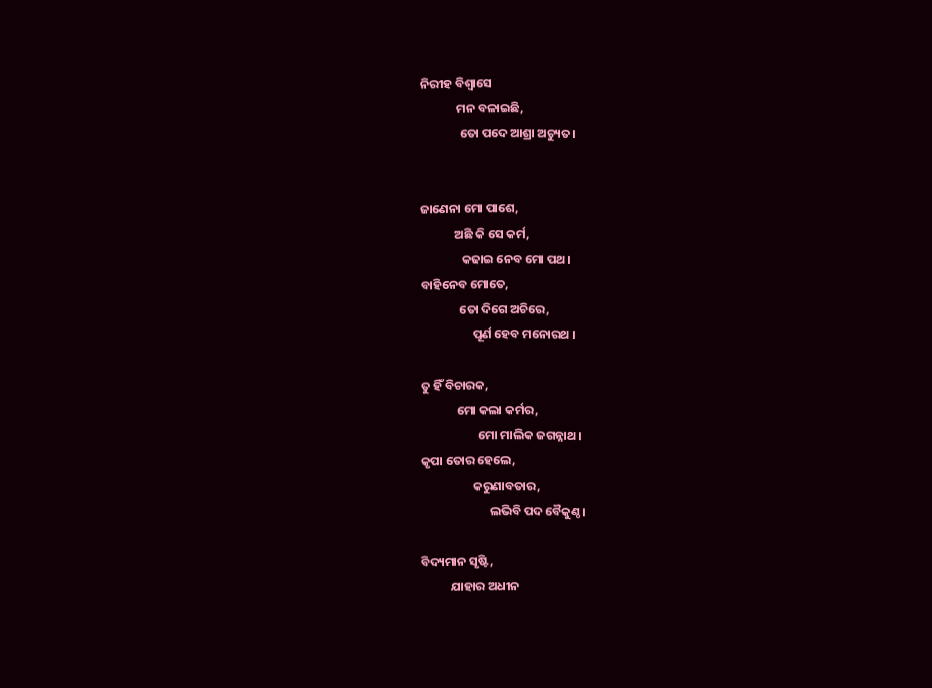ନିରୀହ ବିଶ୍ଵାସେ
             ମନ ବଳାଇଛି,
              ତୋ ପଦେ ଆଶ୍ରା ଅଚ୍ୟୁତ।


ଜାଣେନା ମୋ ପାଶେ,
            ଅଛି କି ସେ କର୍ମ,
               କଢାଇ ନେବ ମୋ ପଥ।
ବାହିନେବ ମୋତେ,
              ତୋ ଦିଗେ ଅଚିରେ,
                   ପୂର୍ଣ ହେବ ମନୋରଥ ।

ତୁ ହିଁ ବିଚାରକ,
             ମୋ କଲା କର୍ମର,
                     ମୋ ମାଲିକ ଜଗନ୍ନାଥ ।
କୃପା ତୋର ହେଲେ,
                   କରୁଣାବତାର,
                         ଲଭିବି ପଦ ବୈକୁଣ୍ଠ।

ବିଦ୍ୟମାନ ସୃଷ୍ଟି,
           ଯାହାର ଅଧୀନ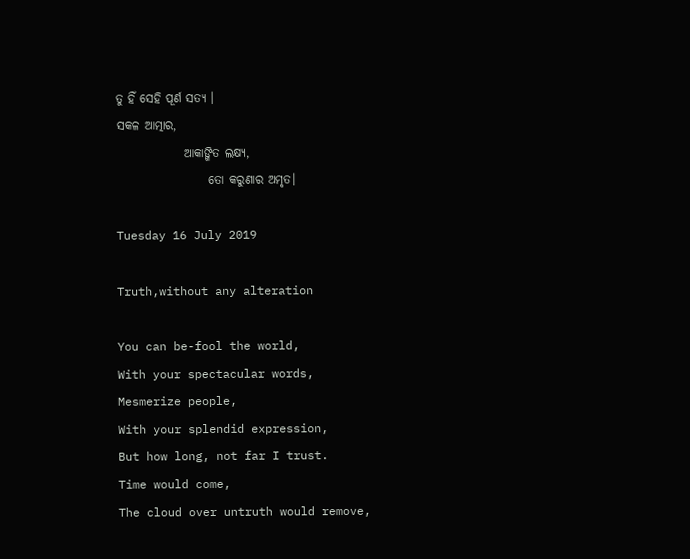ତୁ ହିଁ ସେହି ପୂର୍ଣ ସତ୍ୟ ।
ସକଳ ଆତ୍ମାର,
              ଆକାଙ୍ଖିତ ଲକ୍ଷ୍ୟ,
                   ତୋ କରୁଣାର ଅମୃତ।

Tuesday 16 July 2019

Truth,without any alteration

You can be-fool the world,
With your spectacular words,
Mesmerize people,
With your splendid expression,
But how long, not far I trust.
Time would come,
The cloud over untruth would remove,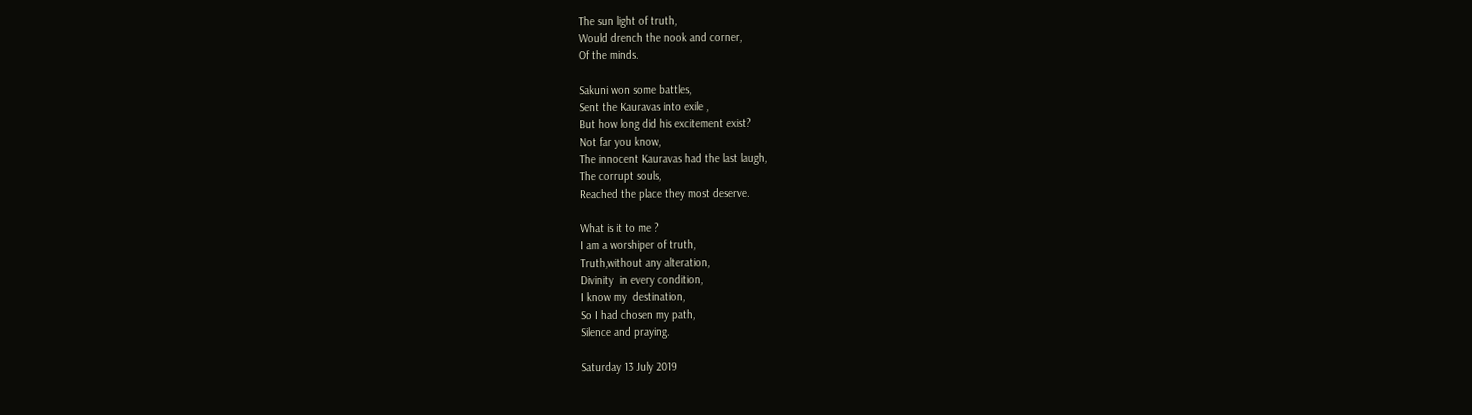The sun light of truth,
Would drench the nook and corner,
Of the minds.

Sakuni won some battles,
Sent the Kauravas into exile ,
But how long did his excitement exist?
Not far you know,
The innocent Kauravas had the last laugh,
The corrupt souls,
Reached the place they most deserve.

What is it to me ?
I am a worshiper of truth,
Truth,without any alteration,
Divinity  in every condition,
I know my  destination,
So I had chosen my path,
Silence and praying.

Saturday 13 July 2019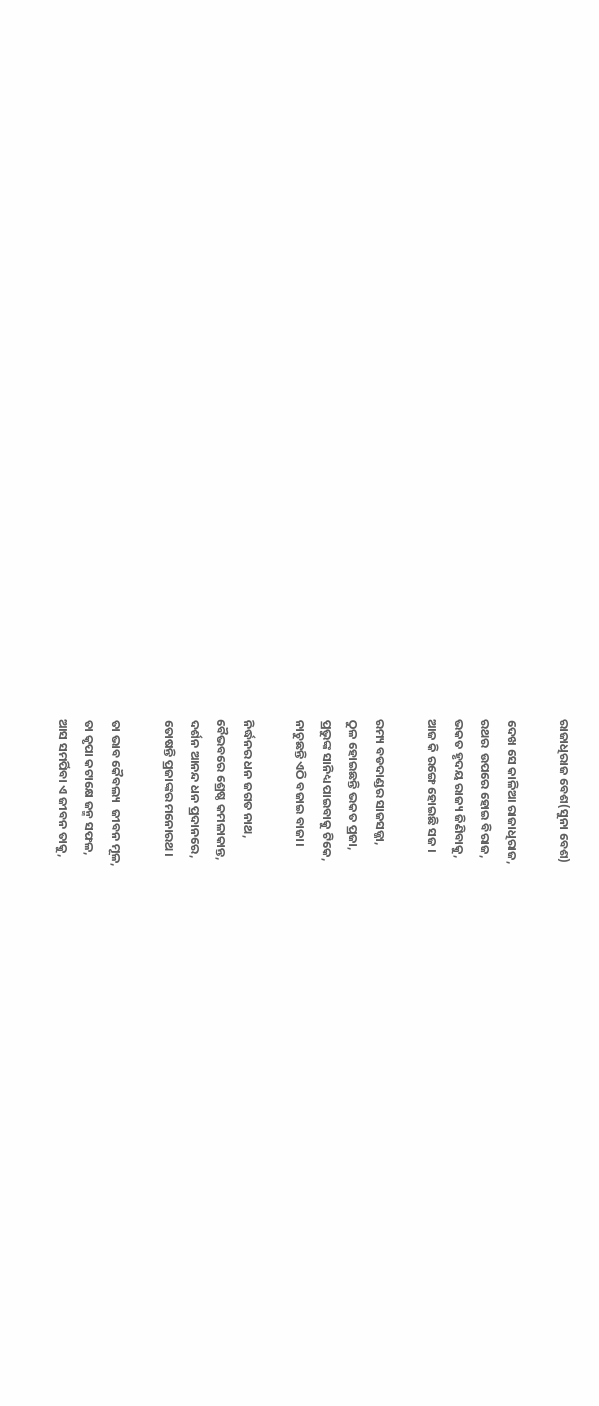ରାଜାଧିରାଜ ବେଶ(ସୁନା ବେଶ)

ଦେଖ ସେ କାଳିଆ ରାଜାଧିରାଜ,
ରଥର  ଉପରେ ହୋଇ ବିରାଜ,
ଭକତ ହୃଦୟ ରାଜ୍ୟ ଜିଣିବାକୁ,
ଆଜ କି ରଙ୍ଗେ ହୋଇଛି ସଜ ।

ରମ୍ୟ ବଡଦାଣ୍ଡର ସାଜସଜ୍ଜା,
ଠୁଳ ହୋଇଛନ୍ତି ଭକତ ପ୍ରଜା,
ପ୍ରଭୁଙ୍କ ସାନିଧ୍ୟ ପାଇବାକୁ ଟିକେ,
ନାଚୁଛନ୍ତି ଏଠି ବଜାଇ ବାଜା।

ନିର୍ଦ୍ଧନର ଧନ ଜଗତ ନାଥ,
ବୈଭବରେ ଶ୍ରେଷ୍ଠ କମଳାକାନ୍ତ,
ଦର୍ଶନ ଆନନ୍ଦ ଧନ ପ୍ରଦାନରେ,
ତୋଷନ୍ତି ପ୍ରଜାଙ୍କର ମନୋରଥ।

ତା ଭାବ କୈବଲ୍ୟ  ଜୀବନ ମୂଳ,
ତା କୃପା କଟାକ୍ଷେ ଜନ୍ମ ସଫଳ,
ଆସ ସମର୍ପିବା ଏ ଜୀବନ ତାକୁ,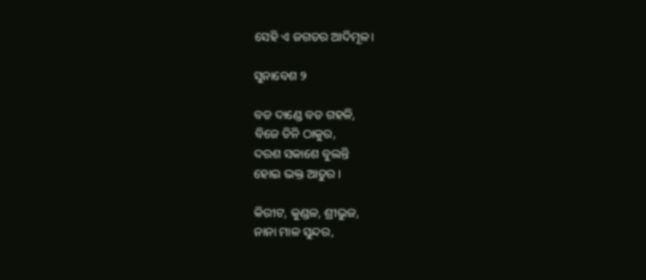ସେହି ଏ ଜଗତର ଆଦିମୂଳ।

ସୁନାବେଶ ୨

ବଡ ଦାଣ୍ଡେ ବଡ ଗହଳି,
ବିଜେ ତିନି ଠାକୁର,
ଦରଶ ସକାଶେ ବୁଲନ୍ତି
ହୋଇ ଭକ୍ତ ଆତୁର ।

କିରୀଟ, କୁଣ୍ଡଳ, ଶ୍ରୀଭୁଜ,
ନାନା ମାଳ ସୁନ୍ଦର,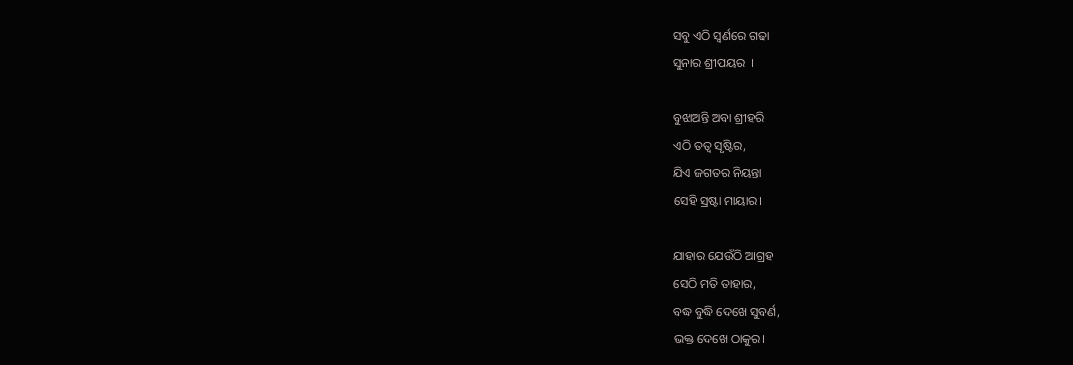ସବୁ ଏଠି ସ୍ଵର୍ଣରେ ଗଢା
ସୁନାର ଶ୍ରୀପୟର  ।

ବୁଝାଅନ୍ତି ଅବା ଶ୍ରୀହରି
ଏଠି ତତ୍ଵ ସୃଷ୍ଟିର,
ଯିଏ ଜଗତର ନିୟନ୍ତା
ସେହି ସ୍ରଷ୍ଟା ମାୟାର।

ଯାହାର ଯେଉଁଠି ଆଗ୍ରହ
ସେଠି ମତି ତାହାର,
ବଦ୍ଧ ବୁଦ୍ଧି ଦେଖେ ସୁବର୍ଣ,
ଭକ୍ତ ଦେଖେ ଠାକୁର।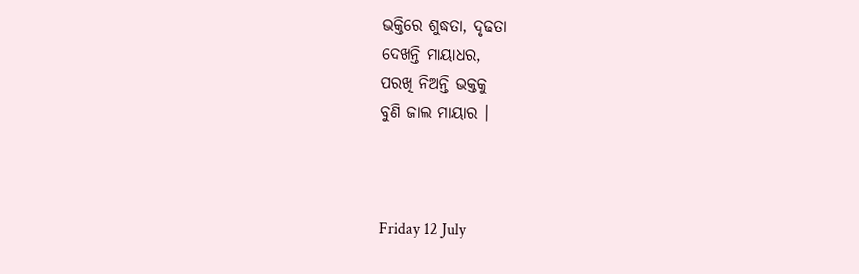ଭକ୍ତିରେ ଶୁଦ୍ଧତା, ଦୃଢତା
ଦେଖନ୍ତି ମାୟାଧର,
ପରଖି ନିଅନ୍ତି ଭକ୍ତକୁ
ବୁଣି ଜାଲ ମାୟାର ।



Friday 12 July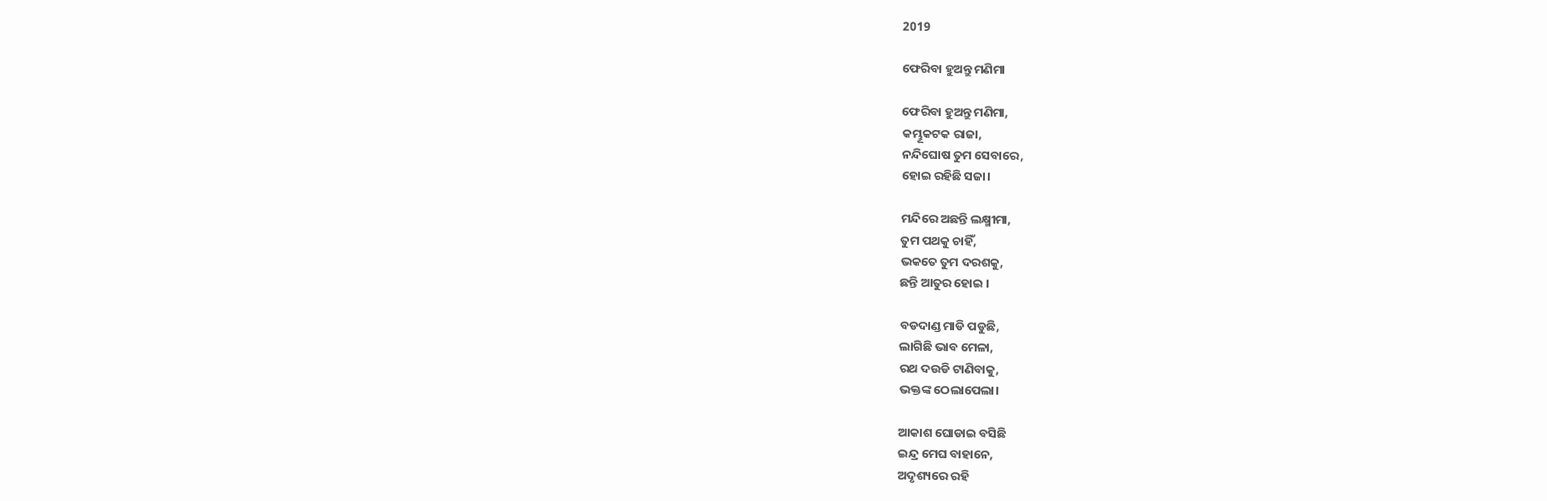2019

ଫେରିବା ହୁଅନ୍ତୁ ମଣିମା

ଫେରିବା ହୁଅନ୍ତୁ ମଣିମା,
କମ୍ଭୂକଟକ ରାଜା,
ନନ୍ଦିଘୋଷ ତୁମ ସେବାରେ,
ହୋଇ ରହିଛି ସଜା।

ମନ୍ଦିରେ ଅଛନ୍ତି ଲକ୍ଷ୍ମୀମା,
ତୁମ ପଥକୁ ଚାହିଁ,
ଭକତେ ତୁମ ଦରଶକୁ,
ଛନ୍ତି ଆତୁର ହୋଇ ।

ବଡଦାଣ୍ଡ ମାଡି ପଡୁଛି,
ଲାଗିଛି ଭାବ ମେଳା,
ରଥ ଦଉଡି ଟାଣିବାକୁ,
ଭକ୍ତଙ୍କ ଠେଲାପେଲା।

ଆକାଶ ଘୋଡାଇ ବସିଛି
ଇନ୍ଦ୍ର ମେଘ ବାହାନେ,
ଅଦୃଶ୍ୟରେ ରହି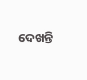ଦେଖନ୍ତି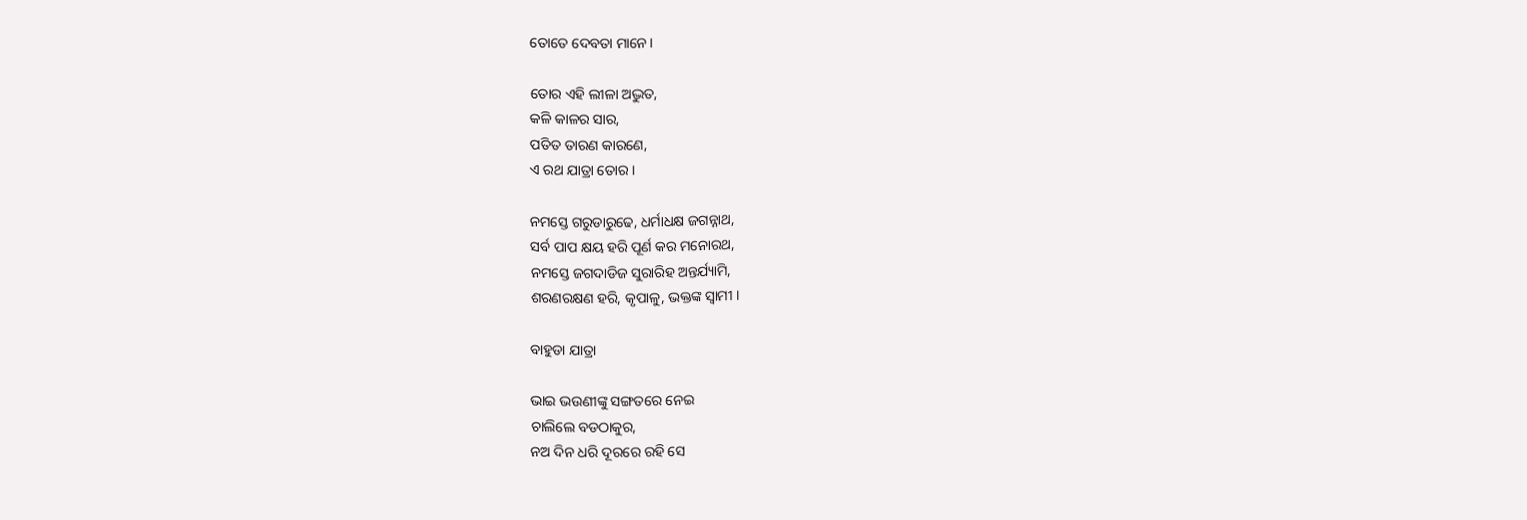ତୋତେ ଦେବତା ମାନେ।

ତୋର ଏହି ଲୀଳା ଅଦ୍ଭୁତ,
କଳି କାଳର ସାର,
ପତିତ ତାରଣ କାରଣେ,
ଏ ରଥ ଯାତ୍ରା ତୋର।

ନମସ୍ତେ ଗରୁଡାରୁଢେ, ଧର୍ମାଧକ୍ଷ ଜଗନ୍ନାଥ,
ସର୍ବ ପାପ କ୍ଷୟ ହରି ପୂର୍ଣ କର ମନୋରଥ,
ନମସ୍ତେ ଜଗଦାଡିଜ ସୁରାରିହ ଅନ୍ତର୍ଯ୍ୟାମି,
ଶରଣରକ୍ଷଣ ହରି, କୃପାଳୁ, ଭକ୍ତଙ୍କ ସ୍ଵାମୀ ।

ବାହୁଡା ଯାତ୍ରା

ଭାଇ ଭଉଣୀଙ୍କୁ ସଙ୍ଗତରେ ନେଇ
ଚାଲିଲେ ବଡଠାକୁର,
ନଅ ଦିନ ଧରି ଦୂରରେ ରହି ସେ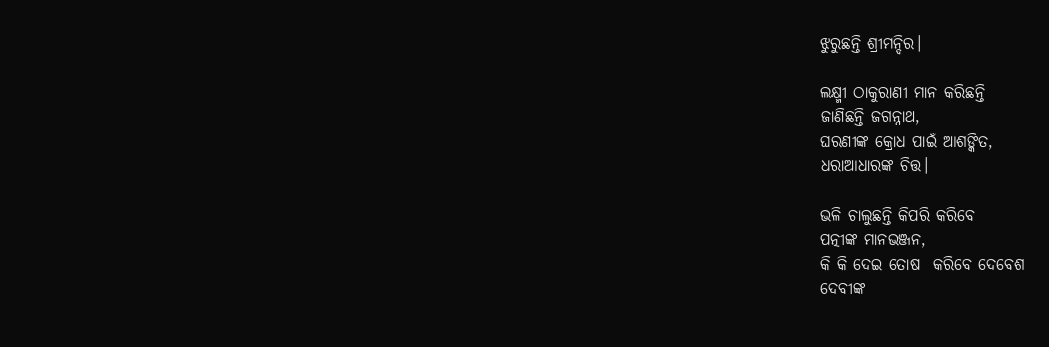ଝୁରୁଛନ୍ତି ଶ୍ରୀମନ୍ଦିର।

ଲକ୍ଷ୍ମୀ ଠାକୁରାଣୀ ମାନ କରିଛନ୍ତି
ଜାଣିଛନ୍ତି ଜଗନ୍ନାଥ,
ଘରଣୀଙ୍କ କ୍ରୋଧ ପାଇଁ ଆଶଙ୍କିତ,
ଧରାଆଧାରଙ୍କ ଚିତ୍ତ।

ଭଳି ଚାଲୁଛନ୍ତି କିପରି କରିବେ
ପତ୍ନୀଙ୍କ ମାନଭଞ୍ଜନ,
କି କି ଦେଇ ତୋଷ  କରିବେ ଦେବେଶ
ଦେବୀଙ୍କ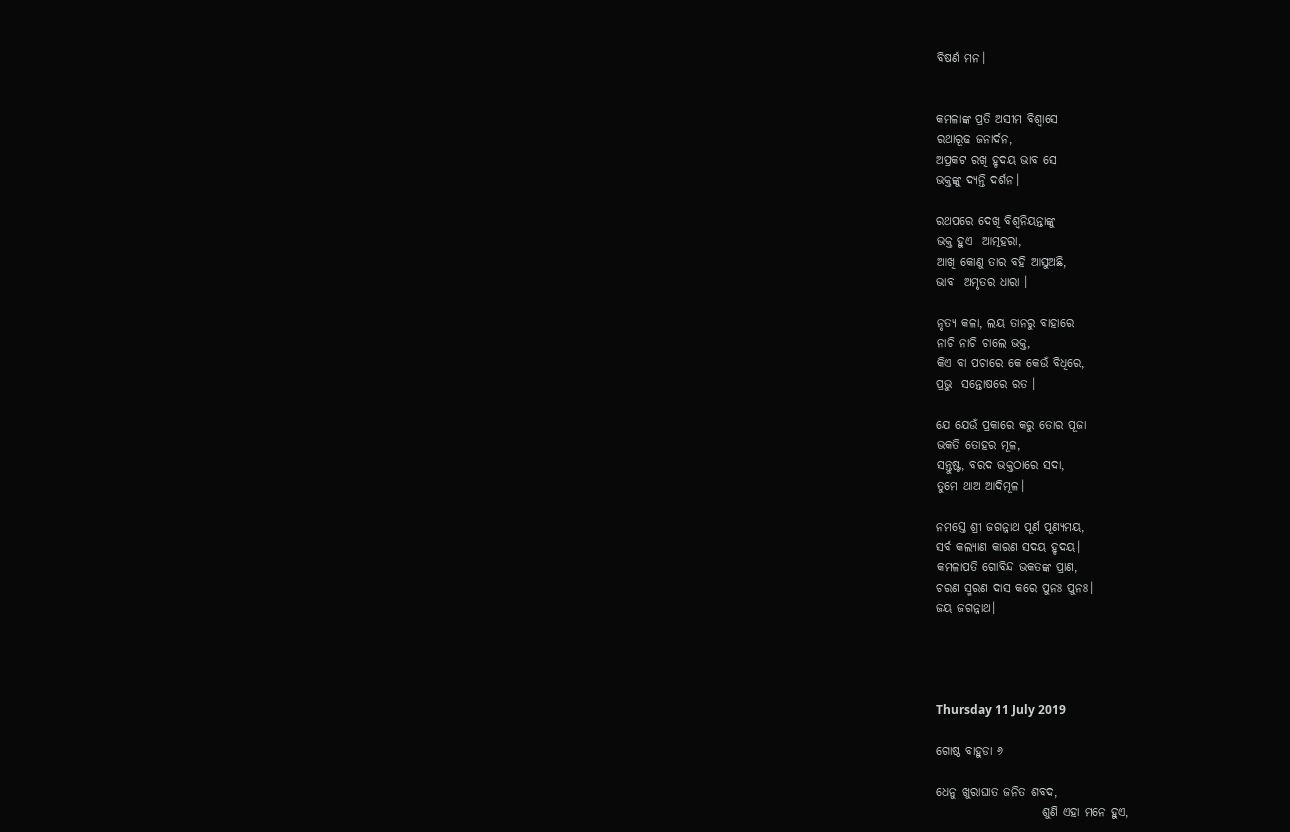ବିଷର୍ଣ ମନ।


କମଳାଙ୍କ ପ୍ରତି ଅସୀମ ବିଶ୍ଵାସେ
ରଥାରୂଢ ଜନାର୍ଦନ,
ଅପ୍ରକଟ ରଖି ହୃଦୟ ଭାବ ସେ
ଭକ୍ତଙ୍କୁ ଦ୍ୟନ୍ତି ଦର୍ଶନ।

ରଥପରେ ଦେଖି ବିଶ୍ଵନିୟନ୍ତାଙ୍କୁ
ଭକ୍ତ ହୁଏ  ଆତ୍ମହରା,
ଆଖି କୋଣୁ ତାର ବହି ଆସୁଅଛି,
ଭାବ  ଅମୃତର ଧାରା ।

ନୃତ୍ୟ କଳା, ଲୟ ତାନରୁ ବାହାରେ
ନାଚି ନାଚି ଚାଲେ ଭକ୍ତ,
କିଏ ବା ପଚାରେ କେ କେଉଁ ବିଧିରେ,
ପ୍ରଭୁ  ସନ୍ତୋଷରେ ରତ ।

ଯେ ଯେଉଁ ପ୍ରକାରେ କରୁ ତୋର ପୂଜା
ଭକତି ତୋହର ମୂଳ,
ସନ୍ତୁଷ୍ଟ, ବରଦ ଭକ୍ତଠାରେ ସଦା,
ତୁମେ ଥାଅ ଆଦିମୂଳ।

ନମସ୍ତେ ଶ୍ରୀ ଜଗନ୍ନାଥ ପୂର୍ଣ ପୂଣ୍ୟମୟ,
ସର୍ବ କଲ୍ୟାଣ କାରଣ ସଦୟ ହୃଦୟ।
କମଳାପତି ଗୋବିନ୍ଦ ଭକତଙ୍କ ପ୍ରାଣ,
ଚରଣ ସ୍ମରଣ ଦାସ କରେ ପୁନଃ ପୁନଃ।
ଜୟ ଜଗନ୍ନାଥ।




Thursday 11 July 2019

ଗୋଷ୍ଠ ବାହୁଡା ୬

ଧେନୁ ଖୁରାଘାତ ଜନିତ ଶବଦ,
                      ଶୁଣି ଏହା ମନେ ହୁଏ,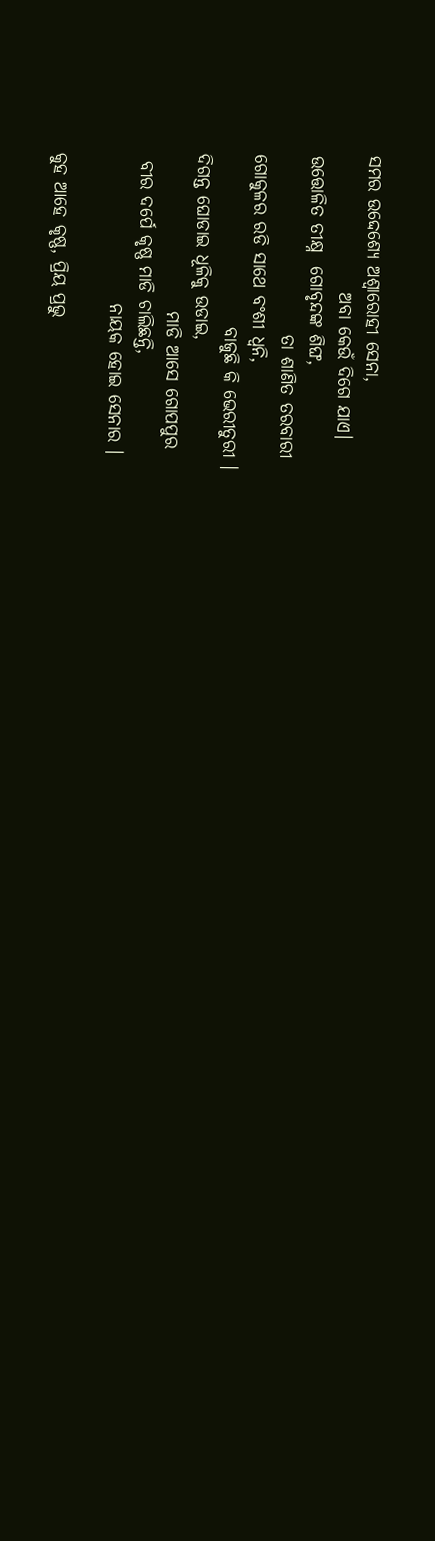ସମର ଉଦ୍ଦେଶ୍ୟେ ଅଶ୍ଵାରୋହୀ ସେନା,
                   ଅବା କେଉଁ ଦିଗେ ଯାଏ।
ଉତ୍ତୋଳିତ ତୀକ୍ଷ୍ନ  ଗୋବୃନ୍ଦଙ୍କ ଶିଙ୍ଘ,
                         ତା ଶାଣିତ ତରବାରୀ
ଗୋକୁଳର ରଡି ସାଥେ ବଂଶୀ ଧ୍ୱନି,
                        ବାଜୁଛି କି ଭେରୀତୁରୀ ।
ଦିଗନ୍ତ ଘୋଡାଇ ଧୂଳିକୁ ଉଡାଇ,
                      ମାଡି ଆସେ ଗୋପପୁର
 ବୀର ଦର୍ପେ କୃଷ୍ଣ ମାଡି ଚାଲିଛନ୍ତି,
                     ନାୟକ ହୋଇ ସେନାର ।

କୁହ ଆହେ କୃଷ୍ଣ, ପ୍ରିୟ ପ୍ରଭୁ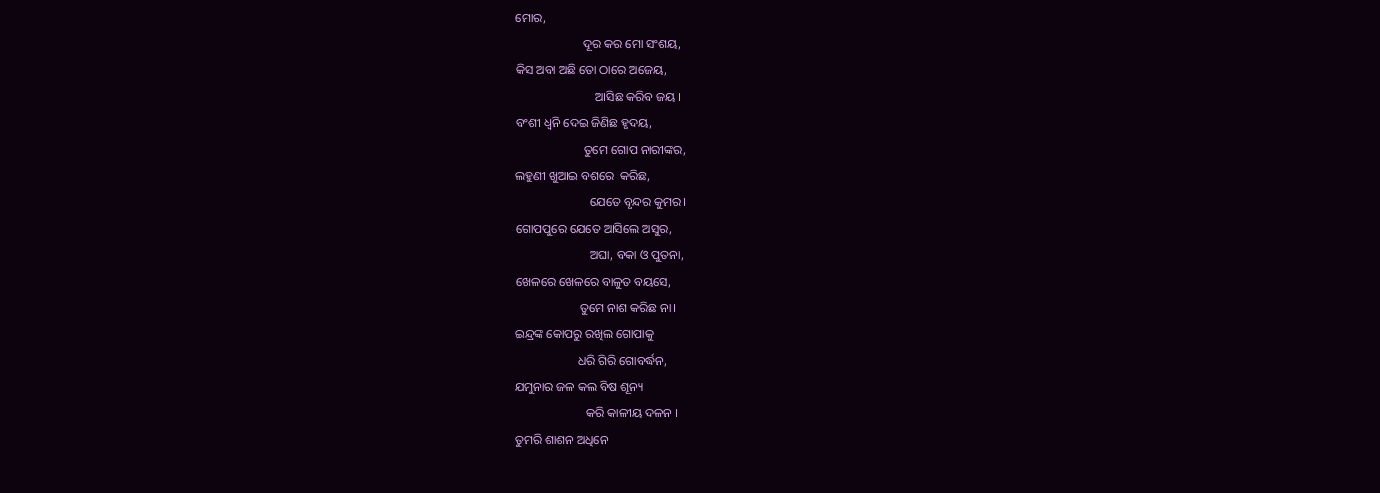ମୋର,
                      ଦୂର କର ମୋ ସଂଶୟ,
କିସ ଅବା ଅଛି ତୋ ଠାରେ ଅଜେୟ,
                          ଆସିଛ କରିବ ଜୟ ।
ବଂଶୀ ଧ୍ୱନି ଦେଇ ଜିଣିଛ ହୃଦୟ,
                      ତୁମେ ଗୋପ ନାରୀଙ୍କର,
ଲହୁଣୀ ଖୁଆଇ ବଶରେ  କରିଛ,
                        ଯେତେ ବୃନ୍ଦର କୁମର।
ଗୋପପୁରେ ଯେତେ ଆସିଲେ ଅସୁର,
                        ଅଘା, ବକା ଓ ପୁତନା,
ଖେଳରେ ଖେଳରେ ବାଳୁତ ବୟସେ,
                     ତୁମେ ନାଶ କରିଛ ନା।
ଇନ୍ଦ୍ରଙ୍କ କୋପରୁ ରଖିଲ ଗୋପାକୁ
                    ଧରି ଗିରି ଗୋବର୍ଦ୍ଧନ,
ଯମୁନାର ଜଳ କଲ ବିଷ ଶୂନ୍ୟ
                       କରି କାଳୀୟ ଦଳନ ।
ତୁମରି ଶାଶନ ଅଧିନେ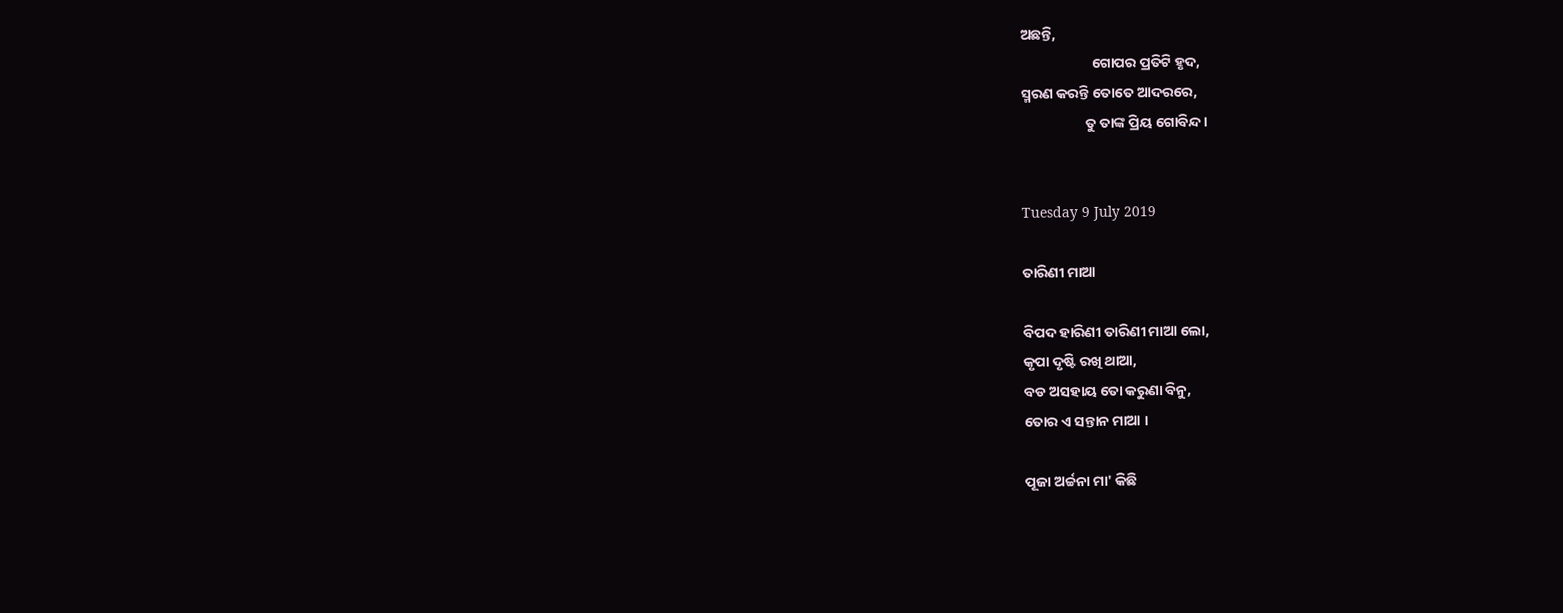ଅଛନ୍ତି,
                      ଗୋପର ପ୍ରତିଟି ହୃଦ,
ସ୍ମରଣ କରନ୍ତି ତୋତେ ଆଦରରେ,
                    ତୁ ତାଙ୍କ ପ୍ରିୟ ଗୋବିନ୍ଦ ।


Tuesday 9 July 2019

ତାରିଣୀ ମାଆ

ବିପଦ ହାରିଣୀ ତାରିଣୀ ମାଆ ଲୋ,
କୃପା ଦୃଷ୍ଟି ରଖି ଥାଆ,
ବଡ ଅସହାୟ ତୋ କରୁଣା ବିନୁ,
ତୋର ଏ ସନ୍ତାନ ମାଆ ।

ପୂଜା ଅର୍ଚ୍ଚନା ମା' କିଛି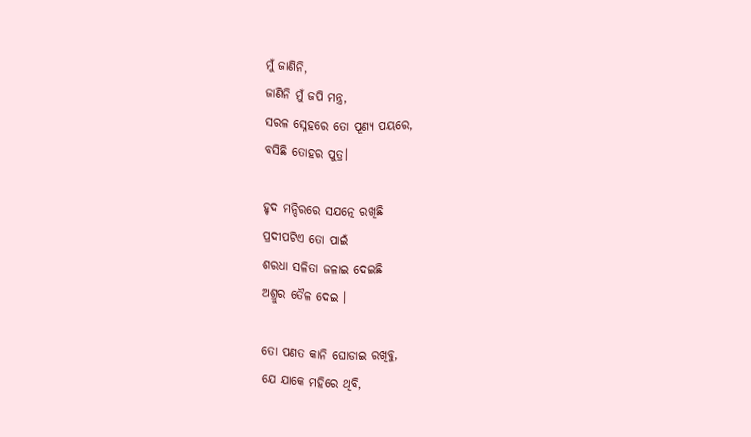ମୁଁ ଜାଣିନି,
ଜାଣିନି ମୁଁ ଜପି ମନ୍ତ୍ର,
ସରଳ ସ୍ନେହରେ ତୋ ପୂଣ୍ୟ ପୟରେ,
ବସିଛି ତୋହର ପୁତ୍ର।

ହୃଦ ମନ୍ଦିରରେ ସଯତ୍ନେ ରଖିଛି
ପ୍ରଦୀପଟିଏ ତୋ ପାଇଁ
ଶରଧା ସଳିତା ଜଳାଇ ଦେଇଛି
ଅଶ୍ରୁର ତୈଳ ଦେଇ ।

ତୋ ପଣତ କାନି ଘୋଡାଇ ରଖିବୁ,
ଯେ ଯାକେ ମହିରେ ଥିବି,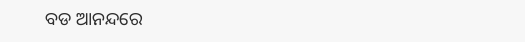ବଡ ଆନନ୍ଦରେ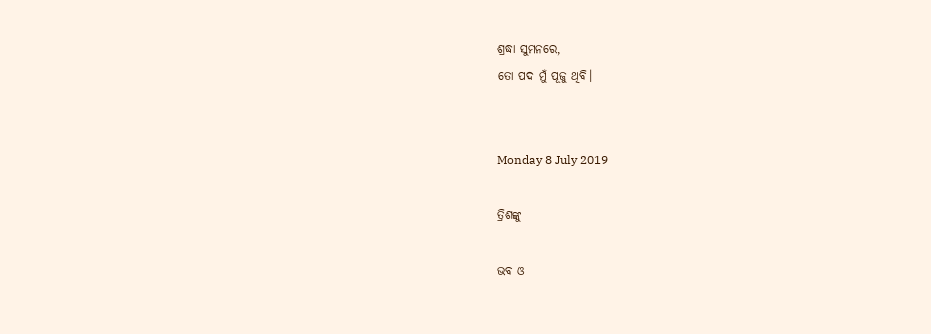ଶ୍ରଦ୍ଧା ସୁମନରେ,
ତୋ ପଦ ମୁଁ ପୂଜୁ ଥିବି।


Monday 8 July 2019

ତ୍ରିଶଙ୍କୁ

ଭବ ଓ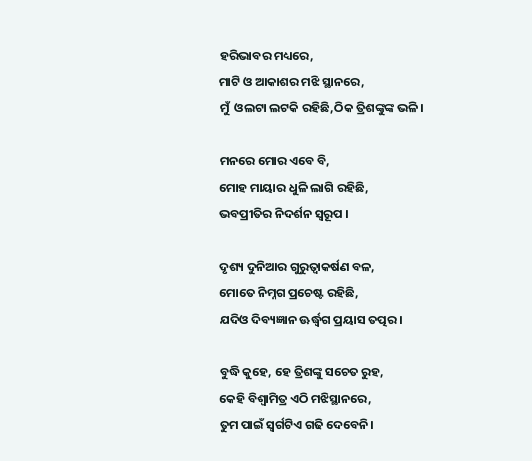ହରିଭାବର ମଧ୍ୟରେ,
ମାଟି ଓ ଆକାଶର ମଝି ସ୍ଥାନରେ,
ମୁଁ  ଓଲଟା ଲଟକି ରହିଛି,ଠିକ ତ୍ରିଶଙ୍କୁଙ୍କ ଭଳି।

ମନରେ ମୋର ଏବେ ବି,
ମୋହ ମାୟାର ଧୁଳି ଲାଗି ରହିଛି,
ଭବପ୍ରୀତିର ନିଦର୍ଶନ ସ୍ୱରୂପ ।

ଦୃଶ୍ୟ ଦୁନିଆର ଗୁରୁତ୍ବାକର୍ଷଣ ବଳ,
ମୋତେ ନିମ୍ନଗ ପ୍ରଚେଷ୍ଟ ରହିଛି,
ଯଦିଓ ଦିବ୍ୟଜ୍ଞାନ ଊର୍ଦ୍ଧ୍ଵଗ ପ୍ରୟାସ ତତ୍ପର।

ବୁଦ୍ଧି କୁହେ, ହେ ତ୍ରିଶଙ୍କୁ ସଚେତ ରୁହ,
କେହି ବିଶ୍ଵାମିତ୍ର ଏଠି ମଝିସ୍ଥାନରେ,
ତୁମ ପାଇଁ ସ୍ଵର୍ଗଟିଏ ଗଢି ଦେବେନି।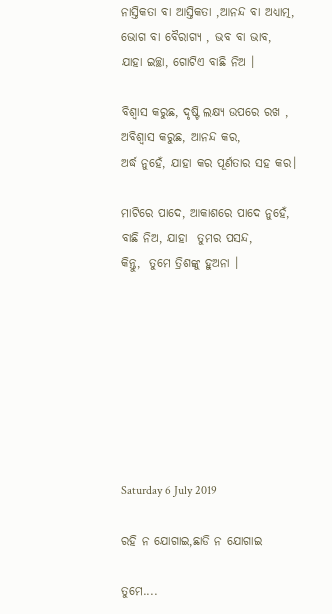ନାସ୍ତିକତା ବା ଆସ୍ତିକତା ,ଆନନ୍ଦ ବା ଅଧ୍ୟାତ୍ମ,
ଭୋଗ ବା ବୈରାଗ୍ୟ , ଭବ ବା ଭାବ,
ଯାହା ଇଚ୍ଛା, ଗୋଟିଏ ବାଛି ନିଅ ।

ବିଶ୍ଵାସ କରୁଛ, ଦୃଷ୍ଟି ଲକ୍ଷ୍ୟ ଉପରେ ରଖ ,
ଅବିଶ୍ଵାସ କରୁଛ, ଆନନ୍ଦ କର,
ଅର୍ଦ୍ଧ ନୁହେଁ, ଯାହା କର ପୂର୍ଣତାର ସହ କର।

ମାଟିରେ ପାଦେ, ଆକାଶରେ ପାଦେ ନୁହେଁ,
ବାଛି ନିଅ, ଯାହା  ତୁମର ପସନ୍ଦ,
କିନ୍ତୁ,  ତୁମେ ତ୍ରିଶଙ୍କୁ ହୁଅନା ।








Saturday 6 July 2019

ରହି ନ ଯୋଗାଇ,ଛାଡି ନ ଯୋଗାଇ

ତୁମେ....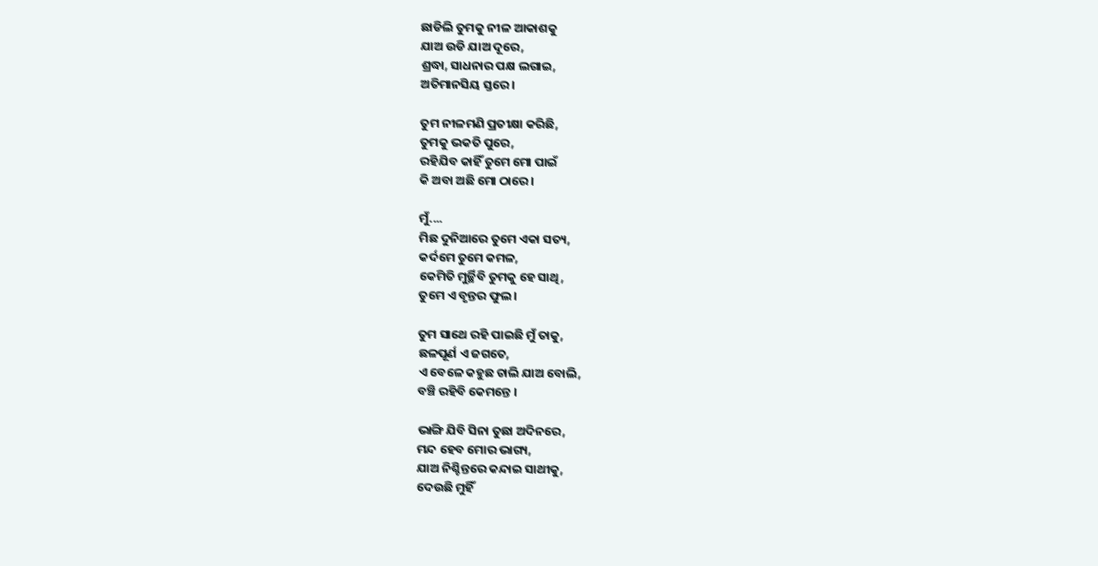ଛାଡିଲି ତୁମକୁ ନୀଳ ଆକାଶକୁ
ଯାଅ ଉଡି ଯାଅ ଦୂରେ,
ଶ୍ରଦ୍ଧା, ସାଧନାର ପକ୍ଷ ଲଗାଇ,
ଅତିମାନସିୟ ସ୍ତରେ।

ତୁମ ନୀଳମଣି ପ୍ରତୀକ୍ଷା କରିଛି,
ତୁମକୁ ଭକତି ପୁରେ,
ରହିଯିବ କାହିଁ ତୁମେ ମୋ ପାଇଁ
କି ଅବା ଅଛି ମୋ ଠାରେ।

ମୁଁ....
ମିଛ ଦୁନିଆରେ ତୁମେ ଏକା ସତ୍ୟ,
କର୍ଦମେ ତୁମେ କମଳ,
କେମିତି ମୁର୍ଚ୍ଛିବି ତୁମକୁ ହେ ସାଥି,
ତୁମେ ଏ ବୃନ୍ତର ଫୁଲ।

ତୁମ ସାଥେ ରହି ପାଇଛି ମୁଁ ତାକୁ,
ଛଳପୂର୍ଣ ଏ ଜଗତେ,
ଏ ବେଳେ କହୁଛ ଚାଲି ଯାଅ ବୋଲି,
ବଞ୍ଚି ରହିବି କେମନ୍ତେ ।

ଭାଙ୍ଗି ଯିବି ସିନା ତୁଛା ଅଦିନରେ,
ମନ୍ଦ ହେବ ମୋର ଭାଗ୍ୟ,
ଯାଅ ନିଶ୍ଚିନ୍ତରେ କନ୍ଦାଇ ସାଥୀକୁ,
ଦେଉଛି ମୁହିଁ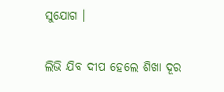ସୁଯୋଗ ।

ଲିଭି ଯିବ ଦୀପ ହେଲେ ଶିଖା ଦୂର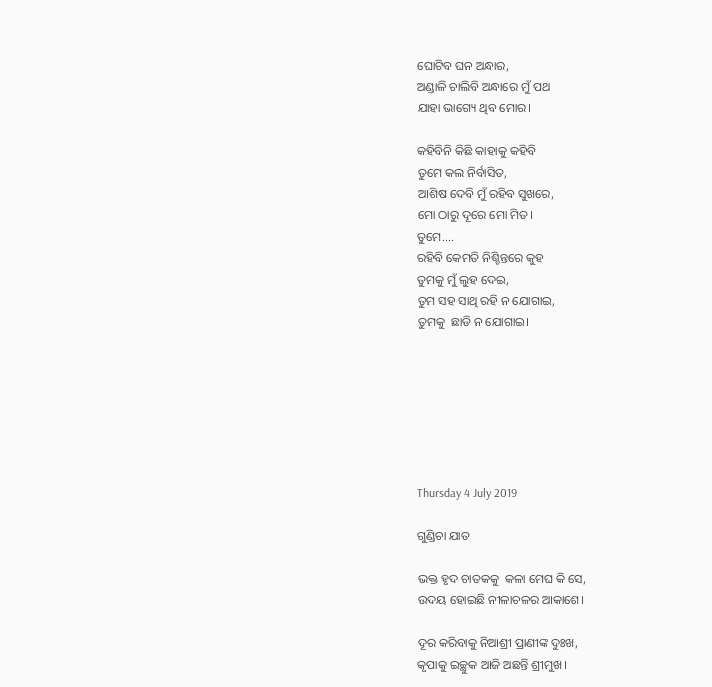ଘୋଟିବ ଘନ ଅନ୍ଧାର,
ଅଣ୍ଡାଳି ଚାଲିବି ଅନ୍ଧାରେ ମୁଁ ପଥ
ଯାହା ଭାଗ୍ୟେ ଥିବ ମୋର।

କହିବିନି କିଛି କାହାକୁ କହିବି
ତୁମେ କଲ ନିର୍ବାସିତ,
ଆଶିଷ ଦେବି ମୁଁ ରହିବ ସୁଖରେ,
ମୋ ଠାରୁ ଦୂରେ ମୋ ମିତ।
ତୁମେ....
ରହିବି କେମତି ନିଶ୍ଚିନ୍ତରେ କୁହ
ତୁମକୁ ମୁଁ ଲୁହ ଦେଇ,
ତୁମ ସହ ସାଥି ରହି ନ ଯୋଗାଇ,
ତୁମକୁ  ଛାଡି ନ ଯୋଗାଇ।







Thursday 4 July 2019

ଗୁଣ୍ଡିଚା ଯାତ

ଭକ୍ତ ହୃଦ ଚାତକକୁ  କଳା ମେଘ କି ସେ,
ଉଦୟ ହୋଇଛି ନୀଳାଚଳର ଆକାଶେ।

ଦୂର କରିବାକୁ ନିଆଶ୍ରୀ ପ୍ରାଣୀଙ୍କ ଦୁଃଖ,
କୃପାକୁ ଇଚ୍ଛୁକ ଆଜି ଅଛନ୍ତି ଶ୍ରୀମୁଖ।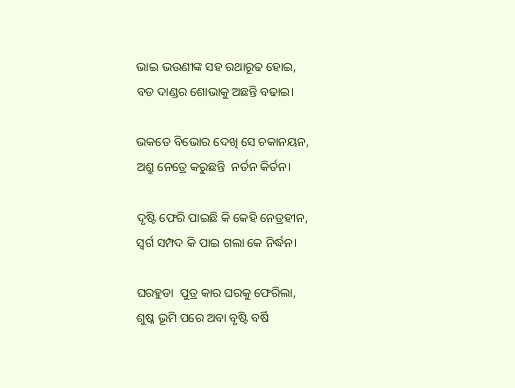ଭାଇ ଭଉଣୀଙ୍କ ସହ ରଥାରୂଢ ହୋଇ,
ବଡ ଦାଣ୍ଡର ଶୋଭାକୁ ଅଛନ୍ତି ବଢାଇ।

ଭକତେ ବିଭୋର ଦେଖି ସେ ଚକାନୟନ,
ଅଶ୍ରୁ ନେତ୍ରେ କରୁଛନ୍ତି  ନର୍ତନ କିର୍ତନ।

ଦୃଷ୍ଟି ଫେରି ପାଇଛି କି କେହି ନେତ୍ରହୀନ,
ସ୍ଵର୍ଗ ସମ୍ପଦ କି ପାଇ ଗଲା କେ ନିର୍ଦ୍ଧନ।

ଘରହୁଡା  ପୁତ୍ର କାର ଘରକୁ ଫେରିଲା,
ଶୁଷ୍କ ଭୂମି ପରେ ଅବା ବୃଷ୍ଟି ବର୍ଷି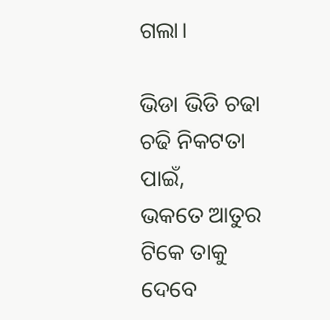ଗଲା।

ଭିଡା ଭିଡି ଚଢା ଚଢି ନିକଟତା ପାଇଁ,
ଭକତେ ଆତୁର ଟିକେ ତାକୁ ଦେବେ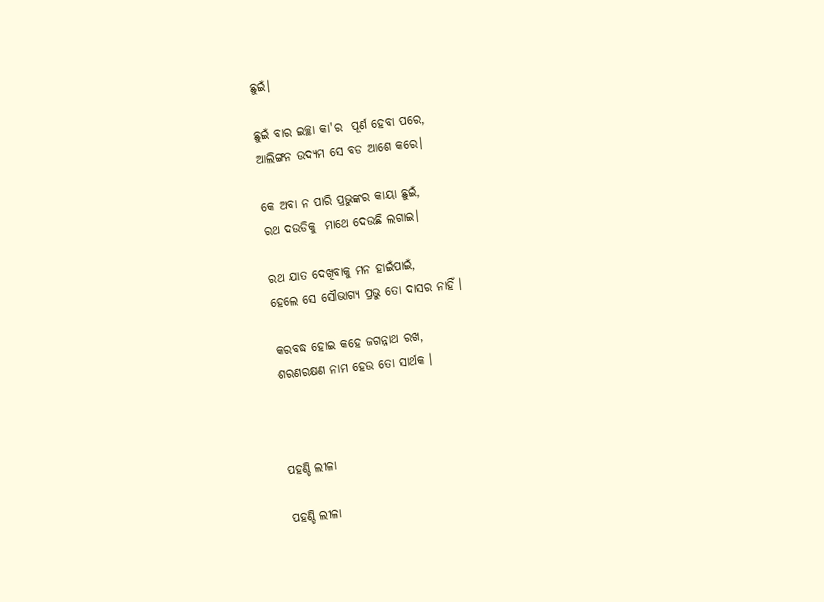ଛୁଇଁ।

ଛୁଇଁ ବାର ଇଚ୍ଛା କା'ର  ପୂର୍ଣ ହେବା ପରେ,
ଆଲିଙ୍ଗନ ଉଦ୍ୟମ ସେ ବଡ ଆଶେ କରେ।

କେ ଅବା ନ ପାରି ପ୍ରଭୁଙ୍କର କାୟା ଛୁଇଁ,
ରଥ ଦଉଡିକୁ  ମାଥେ ଦେଉଛି ଲଗାଇ।

ରଥ ଯାତ ଦେଖିବାକୁ ମନ ହାଇଁପାଇଁ,
ହେଲେ ସେ ସୌଭାଗ୍ୟ ପ୍ରଭୁ ତୋ ଦାସର ନାହିଁ ।

କରବଦ୍ଧ ହୋଇ କହେ ଜଗନ୍ନାଥ ରଖ,
ଶରଣରକ୍ଷଣ ନାମ ହେଉ ତୋ ସାର୍ଥକ ।



ପହଣ୍ଡି ଲୀଳା

ପହଣ୍ଡି ଲୀଳା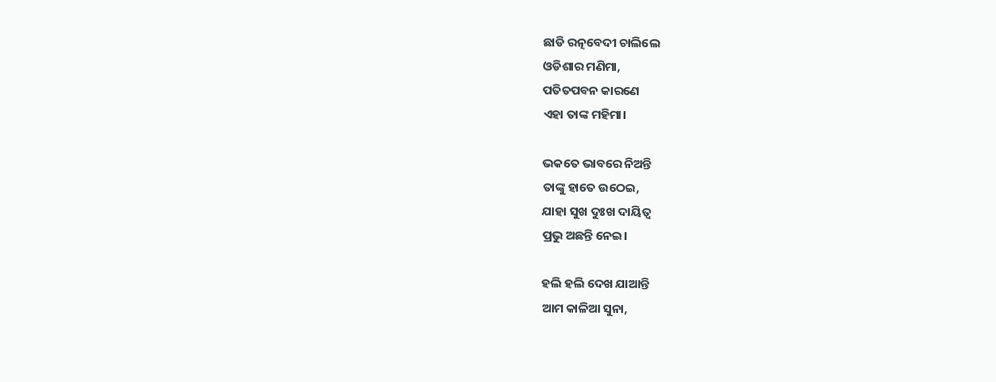ଛାଡି ରତ୍ନବେଦୀ ଚାଲିଲେ
ଓଡିଶାର ମଣିମା,
ପତିତପବନ କାରଣେ
ଏହା ତାଙ୍କ ମହିମା।

ଭକତେ ଭାବରେ ନିଅନ୍ତି
ତାଙ୍କୁ ହାତେ ଉଠେଇ,
ଯାହା ସୁଖ ଦୁଃଖ ଦାୟିତ୍ଵ
ପ୍ରଭୁ ଅଛନ୍ତି ନେଇ।

ହଲି ହଲି ଦେଖ ଯାଆନ୍ତି
ଆମ କାଳିଆ ସୁନା,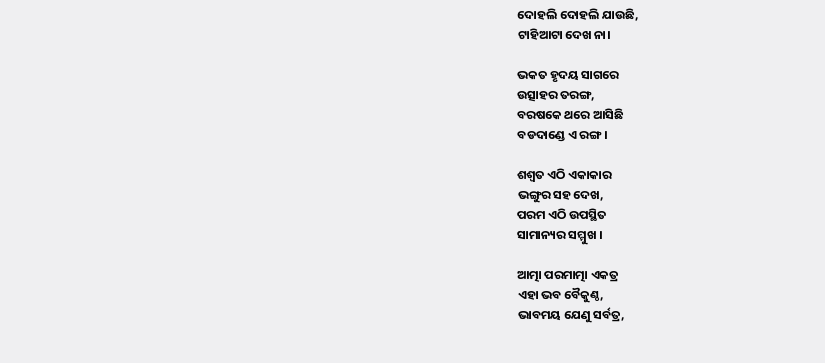ଦୋହଲି ଦୋହଲି ଯାଉଛି,
ଟାହିଆଟା ଦେଖ ନା।

ଭକତ ହୃଦୟ ସାଗରେ
ଉତ୍ସାହର ତରଙ୍ଗ,
ବରଷକେ ଥରେ ଆସିଛି
ବଡଦାଣ୍ଡେ ଏ ରଙ୍ଗ।

ଶଶ୍ଵତ ଏଠି ଏକାକାର
ଭଙ୍ଗୁର ସହ ଦେଖ,
ପରମ ଏଠି ଉପସ୍ଥିତ
ସାମାନ୍ୟର ସମ୍ମୁଖ ।

ଆତ୍ମା ପରମାତ୍ମା ଏକତ୍ର
ଏହା ଭବ ବୈକୁଣ୍ଠ,
ଭାବମୟ ଯେଣୁ ସର୍ବତ୍ର,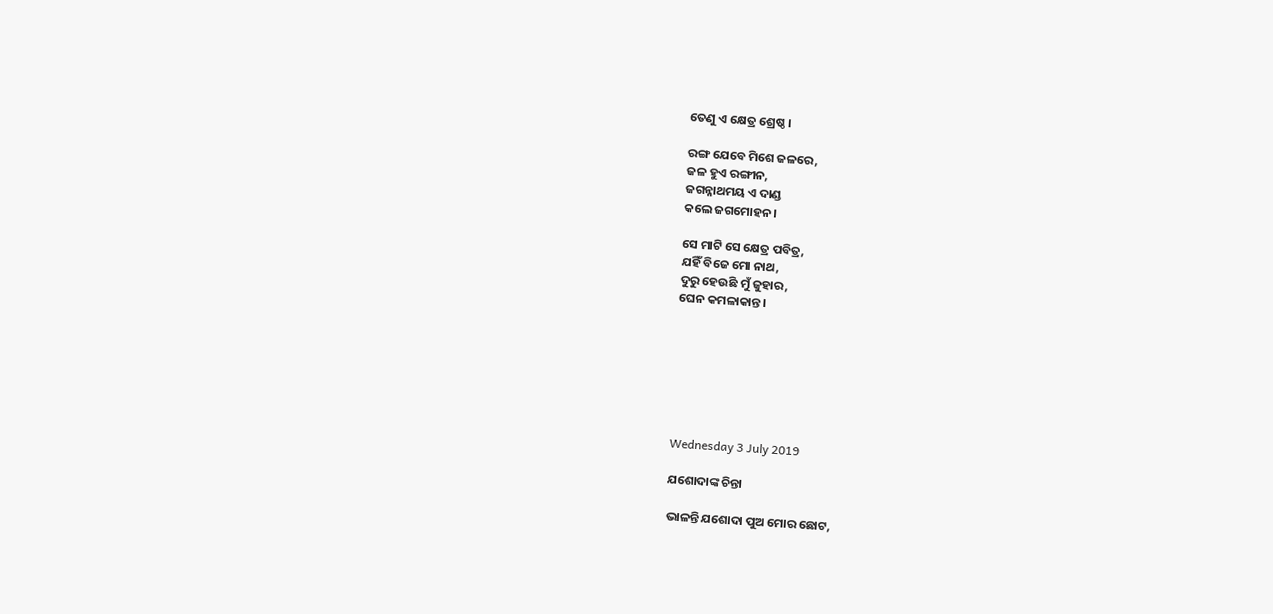ତେଣୁ ଏ କ୍ଷେତ୍ର ଶ୍ରେଷ୍ଠ ।

ରଙ୍ଗ ଯେବେ ମିଶେ ଜଳରେ,
ଜଳ ହୁଏ ରଙ୍ଗୀନ,
ଜଗନ୍ନାଥମୟ ଏ ଦାଣ୍ଡ
କଲେ ଜଗମୋହନ ।

ସେ ମାଟି ସେ କ୍ଷେତ୍ର ପବିତ୍ର,
ଯହିଁ ବିଜେ ମୋ ନାଥ,
ଦୁରୁ ହେଉଛି ମୁଁ ଜୁହାର,
ଘେନ କମଳାକାନ୍ତ।







Wednesday 3 July 2019

ଯଶୋଦାଙ୍କ ଚିନ୍ତା

ଭାଳନ୍ତି ଯଶୋଦା ପୁଅ ମୋର ଛୋଟ,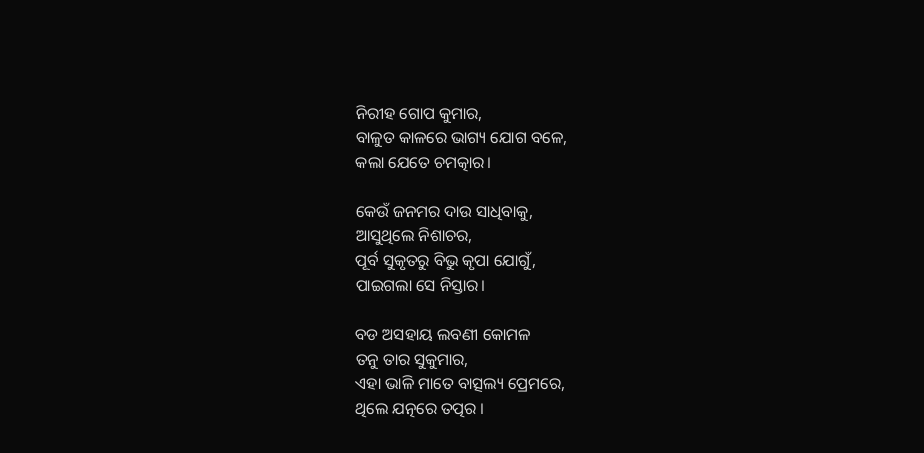ନିରୀହ ଗୋପ କୁମାର,
ବାଳୁତ କାଳରେ ଭାଗ୍ୟ ଯୋଗ ବଳେ,
କଲା ଯେତେ ଚମତ୍କାର।

କେଉଁ ଜନମର ଦାଉ ସାଧିବାକୁ,
ଆସୁଥିଲେ ନିଶାଚର,
ପୂର୍ବ ସୁକୃତରୁ ବିଭୁ କୃପା ଯୋଗୁଁ,
ପାଇଗଲା ସେ ନିସ୍ତାର।

ବଡ ଅସହାୟ ଲବଣୀ କୋମଳ
ତନୁ ତାର ସୁକୁମାର,
ଏହା ଭାଳି ମାତେ ବାତ୍ସଲ୍ୟ ପ୍ରେମରେ,
ଥିଲେ ଯତ୍ନରେ ତତ୍ପର ।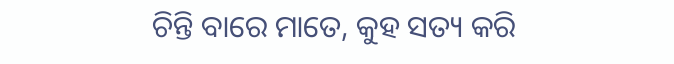ଚିନ୍ତି ବାରେ ମାତେ, କୁହ ସତ୍ୟ କରି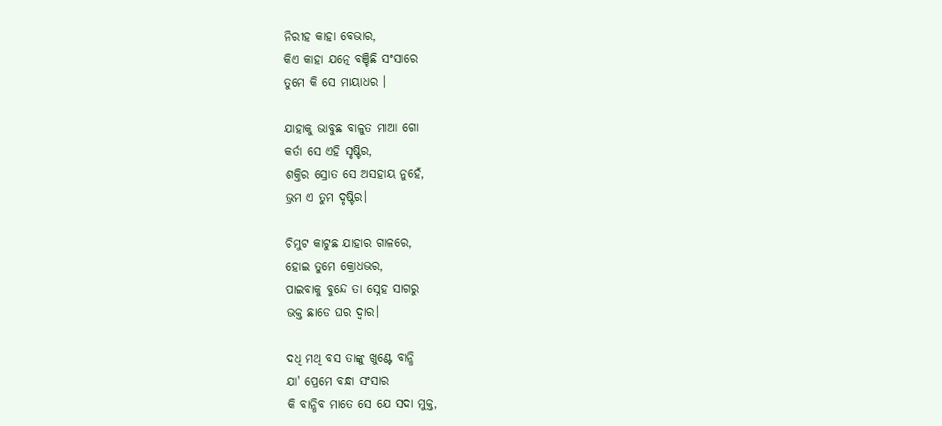ନିରୀହ କାହା ବେଭାର,
କିଏ କାହା ଯତ୍ନେ ବଞ୍ଚିଛି ସଂସାରେ
ତୁମେ କି ସେ ମାୟାଧର ।

ଯାହାକୁ ଭାବୁଛ ବାଳୁତ ମାଆ ଗୋ
କର୍ତା ସେ ଏହି ସୃଷ୍ଟିର,
ଶକ୍ତିର ସ୍ରୋତ ସେ ଅସହାୟ ନୁହେଁ,
ଭ୍ରମ ଏ ତୁମ ଦୃଷ୍ଟିର।

ଚିମୁଟ କାଟୁଛ ଯାହାର ଗାଳରେ,
ହୋଇ ତୁମେ କ୍ରୋଧଭର,
ପାଇବାକୁ ବୁନ୍ଦେ ତା ସ୍ନେହ ସାଗରୁ
ଭକ୍ତ ଛାଡେ ଘର ଦ୍ଵାର।

ଦଧି ମଥି ବସ ତାଙ୍କୁ ଖୁଣ୍ଟେ ବାନ୍ଧି
ଯା' ପ୍ରେମେ ବନ୍ଧା ସଂସାର
କି ବାନ୍ଧିବ ମାତେ ସେ ଯେ ସଦା ମୁକ୍ତ,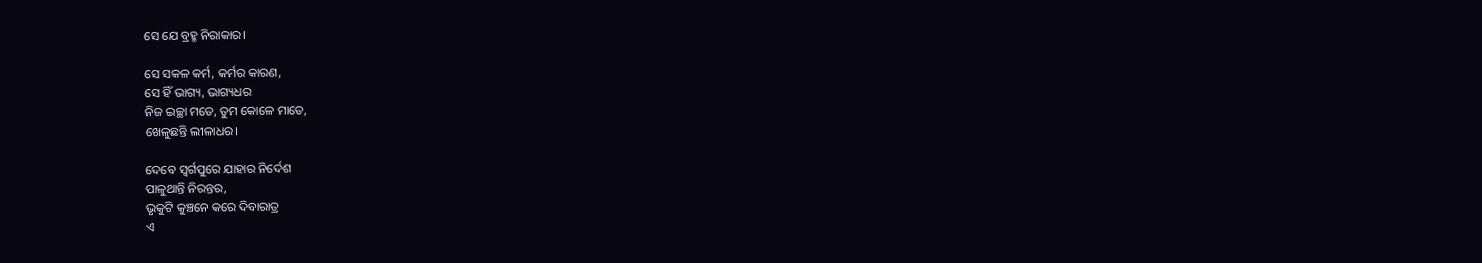ସେ ଯେ ବ୍ରହ୍ମ ନିରାକାର।

ସେ ସକଳ କର୍ମ, କର୍ମର କାରଣ,
ସେ ହିଁ ଭାଗ୍ୟ, ଭାଗ୍ୟଧର
ନିଜ ଇଚ୍ଛା ମତେ, ତୁମ କୋଳେ ମାତେ,
ଖେଳୁଛନ୍ତି ଲୀଳାଧର।

ଦେବେ ସ୍ଵର୍ଗପୁରେ ଯାହାର ନିର୍ଦେଶ
ପାଳୁଥାନ୍ତି ନିରନ୍ତର,
ଭୃକୁଟି କୁଞ୍ଚନେ କରେ ଦିବାରାତ୍ର
ଏ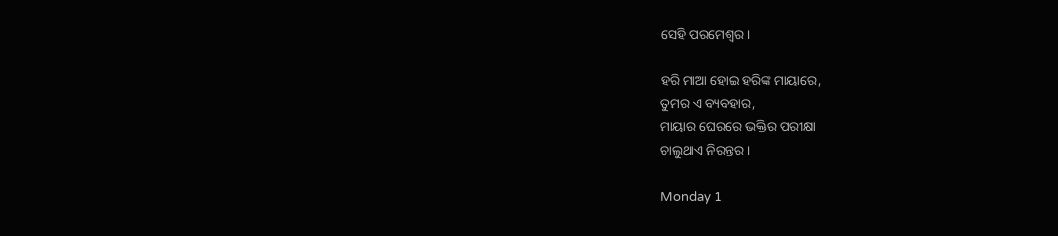ସେହି ପରମେଶ୍ଵର।

ହରି ମାଆ ହୋଇ ହରିଙ୍କ ମାୟାରେ,
ତୁମର ଏ ବ୍ୟବହାର,
ମାୟାର ଘେରରେ ଭକ୍ତିର ପରୀକ୍ଷା
ଚାଲୁଥାଏ ନିରନ୍ତର ।

Monday 1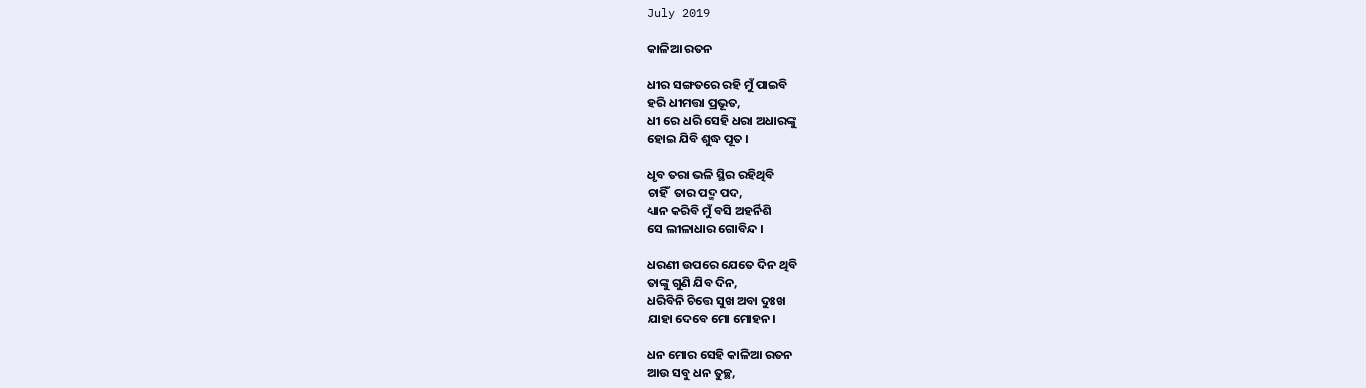July 2019

କାଳିଆ ରତନ

ଧୀର ସଙ୍ଗତରେ ରହି ମୁଁ ପାଇବି
ହରି ଧୀମତ୍ତା ପ୍ରଭୂତ,
ଧୀ ରେ ଧରି ସେହି ଧରା ଅଧାରଙ୍କୁ
ହୋଇ ଯିବି ଶୁଦ୍ଧ ପୂତ ।

ଧୃବ ତରା ଭଳି ସ୍ଥିର ରହିଥିବି
ଚାହିଁ  ତାର ପଦ୍ମ ପଦ,
ଧ୍ୟାନ କରିବି ମୁଁ ବସି ଅହର୍ନିଶି
ସେ ଲୀଳାଧାର ଗୋବିନ୍ଦ ।

ଧରଣୀ ଉପରେ ଯେତେ ଦିନ ଥିବି
ତାଙ୍କୁ ଗୁଣି ଯିବ ଦିନ,
ଧରିବିନି ଚିତ୍ତେ ସୁଖ ଅବା ଦୁଃଖ
ଯାହା ଦେବେ ମୋ ମୋହନ।

ଧନ ମୋର ସେହି କାଳିଆ ରତନ
ଆଉ ସବୁ ଧନ ତୁଚ୍ଛ,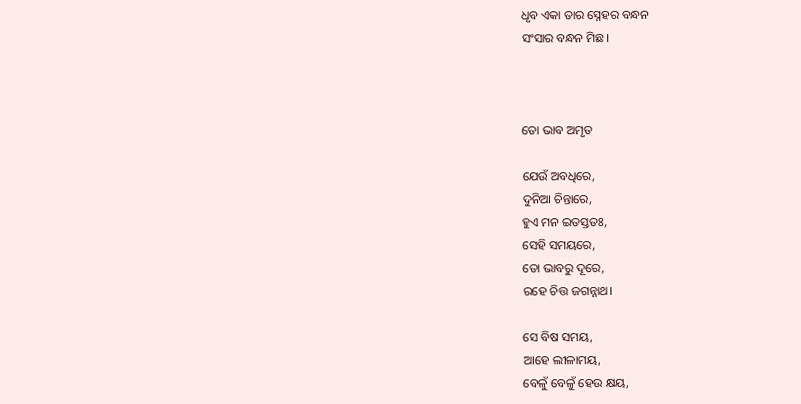ଧୃବ ଏକା ତାର ସ୍ନେହର ବନ୍ଧନ
ସଂସାର ବନ୍ଧନ ମିଛ।



ତୋ ଭାବ ଅମୃତ

ଯେଉଁ ଅବଧିରେ,
ଦୁନିଆ ଚିନ୍ତାରେ,
ହୁଏ ମନ ଇତସ୍ତତଃ,
ସେହି ସମୟରେ,
ତୋ ଭାବରୁ ଦୂରେ,
ରହେ ଚିତ୍ତ ଜଗନ୍ନାଥ।

ସେ ବିଷ ସମୟ,
ଆହେ ଲୀଳାମୟ,
ବେଳୁଁ ବେଳୁଁ ହେଉ କ୍ଷୟ,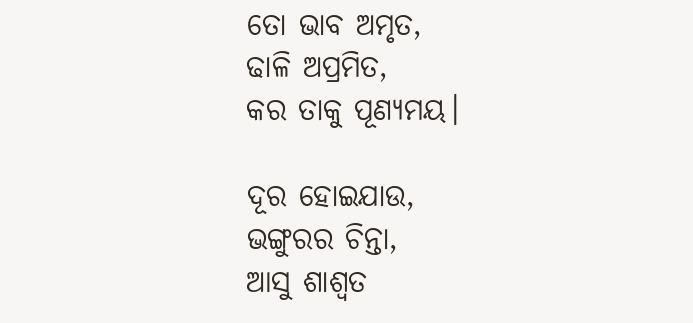ତୋ ଭାବ ଅମୃତ,
ଢାଳି ଅପ୍ରମିତ,
କର ତାକୁ ପୂଣ୍ୟମୟ।

ଦୂର ହୋଇଯାଉ,
ଭଙ୍ଗୁରର ଚିନ୍ତା,
ଆସୁ ଶାଶ୍ଵତ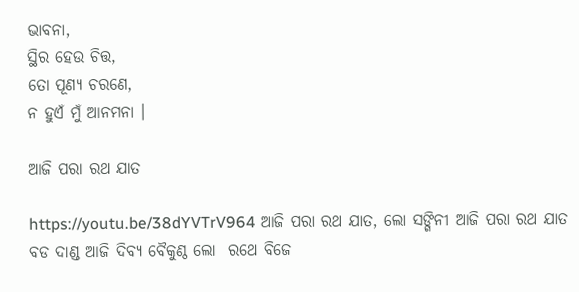ଭାବନା,
ସ୍ଥିର ହେଉ ଚିତ୍ତ,
ତୋ ପୂଣ୍ୟ ଚରଣେ,
ନ ହୁଏଁ ମୁଁ ଆନମନା ।

ଆଜି ପରା ରଥ ଯାତ

https://youtu.be/38dYVTrV964 ଆଜି ପରା ରଥ ଯାତ, ଲୋ ସଙ୍ଗିନୀ ଆଜି ପରା ରଥ ଯାତ  ବଡ ଦାଣ୍ଡ ଆଜି ଦିବ୍ୟ ବୈକୁଣ୍ଠ ଲୋ  ରଥେ ବିଜେ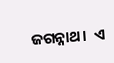ଜଗନ୍ନାଥ।  ଏ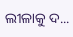ଲୀଳାକୁ ଦ...